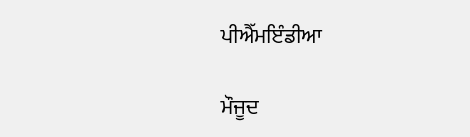ਪੀਐੱਮਇੰਡੀਆ

ਮੌਜੂਦ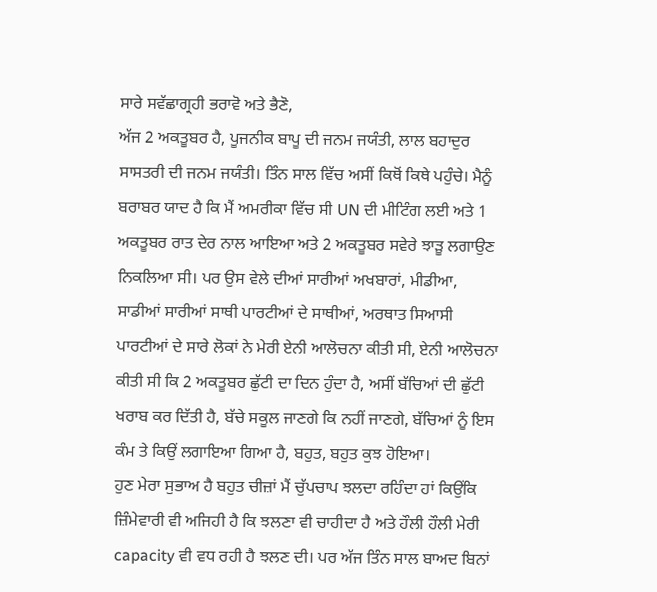ਸਾਰੇ ਸਵੱਛਾਗ੍ਰਹੀ ਭਰਾਵੋ ਅਤੇ ਭੈਣੋ,
ਅੱਜ 2 ਅਕਤੂਬਰ ਹੈ, ਪੂਜਨੀਕ ਬਾਪੂ ਦੀ ਜਨਮ ਜਯੰਤੀ, ਲਾਲ ਬਹਾਦੁਰ ਸਾਸਤਰੀ ਦੀ ਜਨਮ ਜਯੰਤੀ। ਤਿੰਨ ਸਾਲ ਵਿੱਚ ਅਸੀਂ ਕਿਥੋਂ ਕਿਥੇ ਪਹੁੰਚੇ। ਮੈਨੂੰ ਬਰਾਬਰ ਯਾਦ ਹੈ ਕਿ ਮੈਂ ਅਮਰੀਕਾ ਵਿੱਚ ਸੀ UN ਦੀ ਮੀਟਿੰਗ ਲਈ ਅਤੇ 1 ਅਕਤੂਬਰ ਰਾਤ ਦੇਰ ਨਾਲ ਆਇਆ ਅਤੇ 2 ਅਕਤੂਬਰ ਸਵੇਰੇ ਝਾੜੂ ਲਗਾਉਣ ਨਿਕਲਿਆ ਸੀ। ਪਰ ਉਸ ਵੇਲੇ ਦੀਆਂ ਸਾਰੀਆਂ ਅਖਬਾਰਾਂ, ਮੀਡੀਆ, ਸਾਡੀਆਂ ਸਾਰੀਆਂ ਸਾਥੀ ਪਾਰਟੀਆਂ ਦੇ ਸਾਥੀਆਂ, ਅਰਥਾਤ ਸਿਆਸੀ ਪਾਰਟੀਆਂ ਦੇ ਸਾਰੇ ਲੋਕਾਂ ਨੇ ਮੇਰੀ ਏਨੀ ਆਲੋਚਨਾ ਕੀਤੀ ਸੀ, ਏਨੀ ਆਲੋਚਨਾ ਕੀਤੀ ਸੀ ਕਿ 2 ਅਕਤੂਬਰ ਛੁੱਟੀ ਦਾ ਦਿਨ ਹੁੰਦਾ ਹੈ, ਅਸੀਂ ਬੱਚਿਆਂ ਦੀ ਛੁੱਟੀ ਖਰਾਬ ਕਰ ਦਿੱਤੀ ਹੈ, ਬੱਚੇ ਸਕੂਲ ਜਾਣਗੇ ਕਿ ਨਹੀਂ ਜਾਣਗੇ, ਬੱਚਿਆਂ ਨੂੰ ਇਸ ਕੰਮ ਤੇ ਕਿਉਂ ਲਗਾਇਆ ਗਿਆ ਹੈ, ਬਹੁਤ, ਬਹੁਤ ਕੁਝ ਹੋਇਆ।
ਹੁਣ ਮੇਰਾ ਸੁਭਾਅ ਹੈ ਬਹੁਤ ਚੀਜ਼ਾਂ ਮੈਂ ਚੁੱਪਚਾਪ ਝਲਦਾ ਰਹਿੰਦਾ ਹਾਂ ਕਿਉਂਕਿ ਜ਼ਿੰਮੇਵਾਰੀ ਵੀ ਅਜਿਹੀ ਹੈ ਕਿ ਝਲਣਾ ਵੀ ਚਾਹੀਦਾ ਹੈ ਅਤੇ ਹੌਲੀ ਹੌਲੀ ਮੇਰੀ capacity ਵੀ ਵਧ ਰਹੀ ਹੈ ਝਲਣ ਦੀ। ਪਰ ਅੱਜ ਤਿੰਨ ਸਾਲ ਬਾਅਦ ਬਿਨਾਂ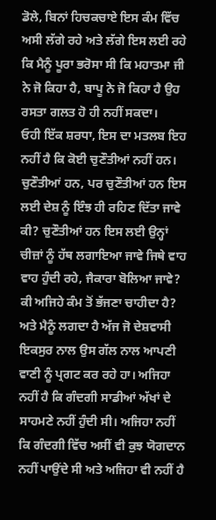ਡੋਲੇ, ਬਿਨਾਂ ਹਿਚਕਚਾਏ ਇਸ ਕੰਮ ਵਿੱਚ ਅਸੀ ਲੱਗੇ ਰਹੇ ਅਤੇ ਲੱਗੇ ਇਸ ਲਈ ਰਹੇ ਕਿ ਮੈਨੂੰ ਪੂਰਾ ਭਰੋਸਾ ਸੀ ਕਿ ਮਹਾਤਮਾ ਜੀ ਨੇ ਜੋ ਕਿਹਾ ਹੈ, ਬਾਪੂ ਨੇ ਜੋ ਕਿਹਾ ਹੈ ਉਹ ਰਸਤਾ ਗਲਤ ਹੋ ਹੀ ਨਹੀਂ ਸਕਦਾ।
ਓਹੀ ਇੱਕ ਸ਼ਰਧਾ, ਇਸ ਦਾ ਮਤਲਬ ਇਹ ਨਹੀਂ ਹੈ ਕਿ ਕੋਈ ਚੁਣੌਤੀਆਂ ਨਹੀਂ ਹਨ। ਚੁਣੌਤੀਆਂ ਹਨ, ਪਰ ਚੁਣੌਤੀਆਂ ਹਨ ਇਸ ਲਈ ਦੇਸ਼ ਨੂੰ ਇੰਝ ਹੀ ਰਹਿਣ ਦਿੱਤਾ ਜਾਵੇ ਕੀ? ਚੁਣੌਤੀਆਂ ਹਨ ਇਸ ਲਈ ਉਨ੍ਹਾਂ ਚੀਜ਼ਾਂ ਨੂੰ ਹੱਥ ਲਗਾਇਆ ਜਾਵੇ ਜਿਥੇ ਵਾਹ ਵਾਹ ਹੁੰਦੀ ਰਹੇ, ਜੈਕਾਰਾ ਬੋਲਿਆ ਜਾਵੇ? ਕੀ ਅਜਿਹੇ ਕੰਮ ਤੋਂ ਭੱਜਣਾ ਚਾਹੀਦਾ ਹੈ? ਅਤੇ ਮੈਨੂੰ ਲਗਦਾ ਹੈ ਅੱਜ ਜੋ ਦੇਸ਼ਵਾਸੀ ਇਕਸੁਰ ਨਾਲ ਉਸ ਗੱਲ ਨਾਲ ਆਪਣੀ ਵਾਣੀ ਨੂੰ ਪ੍ਰਗਟ ਕਰ ਰਹੇ ਹਾ। ਅਜਿਹਾ ਨਹੀਂ ਹੈ ਕਿ ਗੰਦਗੀ ਸਾਡੀਆਂ ਅੱਖਾਂ ਦੇ ਸਾਹਮਣੇ ਨਹੀਂ ਹੁੰਦੀ ਸੀ। ਅਜਿਹਾ ਨਹੀਂ ਕਿ ਗੰਦਗੀ ਵਿੱਚ ਅਸੀਂ ਵੀ ਕੁਝ ਯੋਗਦਾਨ ਨਹੀਂ ਪਾਉਂਦੇ ਸੀ ਅਤੇ ਅਜਿਹਾ ਵੀ ਨਹੀਂ ਹੈ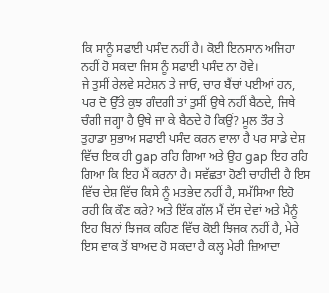ਕਿ ਸਾਨੂੰ ਸਫਾਈ ਪਸੰਦ ਨਹੀਂ ਹੈ। ਕੋਈ ਇਨਸਾਨ ਅਜਿਹਾ ਨਹੀਂ ਹੋ ਸਕਦਾ ਜਿਸ ਨੂੰ ਸਫਾਈ ਪਸੰਦ ਨਾ ਹੋਵੇ।
ਜੇ ਤੁਸੀਂ ਰੇਲਵੇ ਸਟੇਸ਼ਨ ਤੇ ਜਾਓ, ਚਾਰ ਬੈਂਚਾਂ ਪਈਆਂ ਹਨ, ਪਰ ਦੋ ਉੱਤੇ ਕੁਝ ਗੰਦਗੀ ਤਾਂ ਤੁਸੀਂ ਉਥੇ ਨਹੀਂ ਬੈਠਦੇ, ਜਿਥੇ ਚੰਗੀ ਜਗ੍ਹਾ ਹੈ ਉਥੇ ਜਾ ਕੇ ਬੈਠਦੇ ਹੋ ਕਿਉਂ? ਮੂਲ ਤੌਰ ਤੇ ਤੁਹਾਡਾ ਸੁਭਾਅ ਸਫਾਈ ਪਸੰਦ ਕਰਨ ਵਾਲਾ ਹੈ ਪਰ ਸਾਡੇ ਦੇਸ਼ ਵਿੱਚ ਇਕ ਹੀ gap ਰਹਿ ਗਿਆ ਅਤੇ ਉਹ gap ਇਹ ਰਹਿ ਗਿਆ ਕਿ ਇਹ ਮੈਂ ਕਰਨਾ ਹੈ। ਸਵੱਛਤਾ ਹੋਣੀ ਚਾਹੀਦੀ ਹੈ ਇਸ ਵਿੱਚ ਦੇਸ਼ ਵਿੱਚ ਕਿਸੇ ਨੂੰ ਮਤਭੇਦ ਨਹੀਂ ਹੈ, ਸਮੱਸਿਆ ਇਹੋ ਰਹੀ ਕਿ ਕੌਣ ਕਰੇ? ਅਤੇ ਇੱਕ ਗੱਲ ਮੈਂ ਦੱਸ ਦੇਵਾਂ ਅਤੇ ਮੈਨੂੰ ਇਹ ਬਿਨਾਂ ਝਿਜਕ ਕਹਿਣ ਵਿੱਚ ਕੋਈ ਝਿਜਕ ਨਹੀਂ ਹੈ, ਮੇਰੇ ਇਸ ਵਾਕ ਤੋਂ ਬਾਅਦ ਹੋ ਸਕਦਾ ਹੈ ਕਲ੍ਹ ਮੇਰੀ ਜ਼ਿਆਦਾ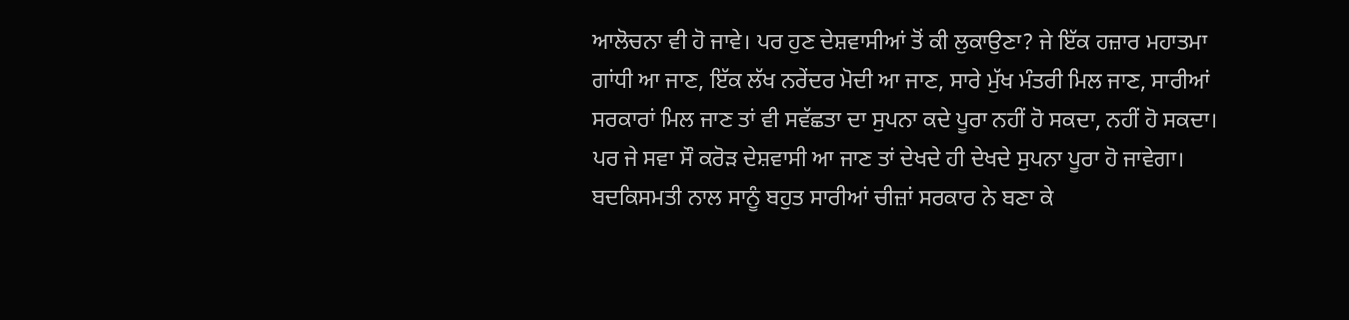ਆਲੋਚਨਾ ਵੀ ਹੋ ਜਾਵੇ। ਪਰ ਹੁਣ ਦੇਸ਼ਵਾਸੀਆਂ ਤੋਂ ਕੀ ਲੁਕਾਉਣਾ? ਜੇ ਇੱਕ ਹਜ਼ਾਰ ਮਹਾਤਮਾ ਗਾਂਧੀ ਆ ਜਾਣ, ਇੱਕ ਲੱਖ ਨਰੇਂਦਰ ਮੋਦੀ ਆ ਜਾਣ, ਸਾਰੇ ਮੁੱਖ ਮੰਤਰੀ ਮਿਲ ਜਾਣ, ਸਾਰੀਆਂ ਸਰਕਾਰਾਂ ਮਿਲ ਜਾਣ ਤਾਂ ਵੀ ਸਵੱਛਤਾ ਦਾ ਸੁਪਨਾ ਕਦੇ ਪੂਰਾ ਨਹੀਂ ਹੋ ਸਕਦਾ, ਨਹੀਂ ਹੋ ਸਕਦਾ। ਪਰ ਜੇ ਸਵਾ ਸੌ ਕਰੋੜ ਦੇਸ਼ਵਾਸੀ ਆ ਜਾਣ ਤਾਂ ਦੇਖਦੇ ਹੀ ਦੇਖਦੇ ਸੁਪਨਾ ਪੂਰਾ ਹੋ ਜਾਵੇਗਾ।
ਬਦਕਿਸਮਤੀ ਨਾਲ ਸਾਨੂੰ ਬਹੁਤ ਸਾਰੀਆਂ ਚੀਜ਼ਾਂ ਸਰਕਾਰ ਨੇ ਬਣਾ ਕੇ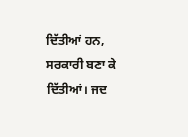ਦਿੱਤੀਆਂ ਹਨ, ਸਰਕਾਰੀ ਬਣਾ ਕੇ ਦਿੱਤੀਆਂ। ਜਦ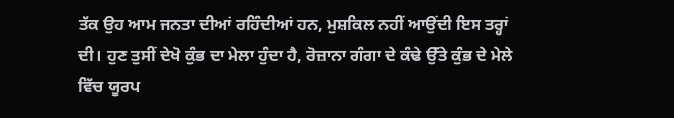ਤੱਕ ਉਹ ਆਮ ਜਨਤਾ ਦੀਆਂ ਰਹਿੰਦੀਆਂ ਹਨ, ਮੁਸ਼ਕਿਲ ਨਹੀਂ ਆਉਂਦੀ ਇਸ ਤਰ੍ਹਾਂ ਦੀ। ਹੁਣ ਤੁਸੀਂ ਦੇਖੋ ਕੁੰਭ ਦਾ ਮੇਲਾ ਹੁੰਦਾ ਹੈ, ਰੋਜ਼ਾਨਾ ਗੰਗਾ ਦੇ ਕੰਢੇ ਉੱਤੇ ਕੁੰਭ ਦੇ ਮੇਲੇ ਵਿੱਚ ਯੂਰਪ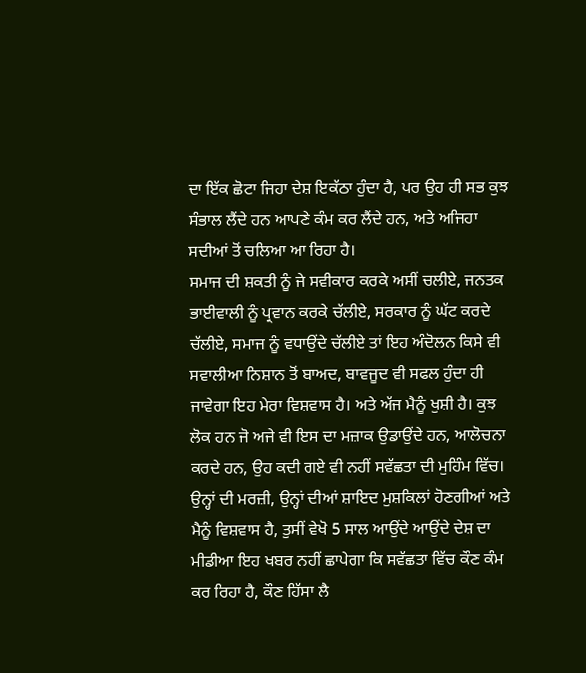ਦਾ ਇੱਕ ਛੋਟਾ ਜਿਹਾ ਦੇਸ਼ ਇਕੱਠਾ ਹੁੰਦਾ ਹੈ, ਪਰ ਉਹ ਹੀ ਸਭ ਕੁਝ ਸੰਭਾਲ ਲੈਂਦੇ ਹਨ ਆਪਣੇ ਕੰਮ ਕਰ ਲੈਂਦੇ ਹਨ, ਅਤੇ ਅਜਿਹਾ ਸਦੀਆਂ ਤੋਂ ਚਲਿਆ ਆ ਰਿਹਾ ਹੈ।
ਸਮਾਜ ਦੀ ਸ਼ਕਤੀ ਨੂੰ ਜੇ ਸਵੀਕਾਰ ਕਰਕੇ ਅਸੀਂ ਚਲੀਏ, ਜਨਤਕ ਭਾਈਵਾਲੀ ਨੂੰ ਪ੍ਰਵਾਨ ਕਰਕੇ ਚੱਲੀਏ, ਸਰਕਾਰ ਨੂੰ ਘੱਟ ਕਰਦੇ ਚੱਲੀਏ, ਸਮਾਜ ਨੂੰ ਵਧਾਉਂਦੇ ਚੱਲੀਏ ਤਾਂ ਇਹ ਅੰਦੋਲਨ ਕਿਸੇ ਵੀ ਸਵਾਲੀਆ ਨਿਸ਼ਾਨ ਤੋਂ ਬਾਅਦ, ਬਾਵਜੂਦ ਵੀ ਸਫਲ ਹੁੰਦਾ ਹੀ ਜਾਵੇਗਾ ਇਹ ਮੇਰਾ ਵਿਸ਼ਵਾਸ ਹੈ। ਅਤੇ ਅੱਜ ਮੈਨੂੰ ਖੁਸ਼ੀ ਹੈ। ਕੁਝ ਲੋਕ ਹਨ ਜੋ ਅਜੇ ਵੀ ਇਸ ਦਾ ਮਜ਼ਾਕ ਉਡਾਉਂਦੇ ਹਨ, ਆਲੋਚਨਾ ਕਰਦੇ ਹਨ, ਉਹ ਕਦੀ ਗਏ ਵੀ ਨਹੀਂ ਸਵੱਛਤਾ ਦੀ ਮੁਹਿੰਮ ਵਿੱਚ। ਉਨ੍ਹਾਂ ਦੀ ਮਰਜ਼ੀ, ਉਨ੍ਹਾਂ ਦੀਆਂ ਸ਼ਾਇਦ ਮੁਸ਼ਕਿਲਾਂ ਹੋਣਗੀਆਂ ਅਤੇ ਮੈਨੂੰ ਵਿਸ਼ਵਾਸ ਹੈ, ਤੁਸੀਂ ਵੇਖੋ 5 ਸਾਲ ਆਉਂਦੇ ਆਉਂਦੇ ਦੇਸ਼ ਦਾ ਮੀਡੀਆ ਇਹ ਖਬਰ ਨਹੀਂ ਛਾਪੇਗਾ ਕਿ ਸਵੱਛਤਾ ਵਿੱਚ ਕੌਣ ਕੰਮ ਕਰ ਰਿਹਾ ਹੈ, ਕੌਣ ਹਿੱਸਾ ਲੈ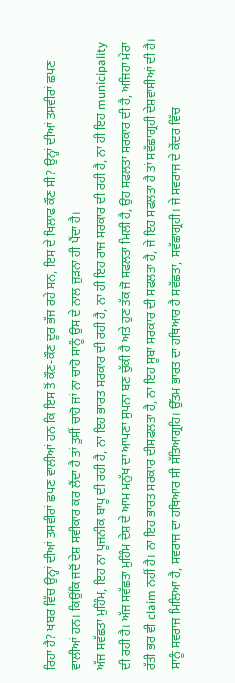ਰਿਹਾ ਹੈ? ਖਬਰ ਵਿੱਚ ਉਨ੍ਹਾਂ ਦੀਆਂ ਤਸਵੀਰਾਂ ਛਪਣ ਵਾਲੀਆਂ ਹਨ ਕਿ ਇਸ ਤੋਂ ਕੌਣ-ਕੌਣ ਦੂਰ ਭੱਜ ਰਹੇ ਸਨ, ਇਸ ਦੇ ਖਿਲਾਫ ਕੌਣ ਸੀ? ਉਨ੍ਹਾਂ ਦੀਆਂ ਤਸਵੀਰਾਂ ਛਪਣ ਵਾਲੀਆਂ ਹਨ। ਕਿਉਂਕਿ ਜਦੋਂ ਦੇਸ਼ ਸਵੀਕਾਰ ਕਰ ਲੈਂਦਾ ਹੈ ਤਾਂ ਤੁਸੀਂ ਚਾਹੋ ਜਾਂ ਨਾ ਚਾਹੋ ਸਾਨੂੰ ਉਸ ਦੇ ਨਾਲ ਜੁੜਨਾ ਹੀ ਪੈਂਦਾ ਹੈ।
ਅੱਜ ਸਵੱਛਤਾ ਮੁਹਿੰਮ, ਇਹ ਨਾ ਪੂਜਨੀਕ ਬਾਪੂ ਦੀ ਰਹੀ ਹੈ, ਨਾ ਇਹ ਭਾਰਤ ਸਰਕਾਰ ਦੀ ਰਹੀ ਹੈ, ਨਾ ਹੀ ਇਹ ਰਾਜ ਸਰਕਾਰ ਦੀ ਰਹੀ ਹੈ, ਨਾ ਹੀ ਇਹ municipality ਦੀ ਰਹੀ ਹੈ। ਅੱਜ ਸਵੱਛਤਾ ਮੁਹਿੰਮ ਦੇਸ਼ ਦੇ ਆਮ ਮਨੁੱਖ ਦਾ ਆਪਣਾ ਸੁਪਨਾ ਬਣ ਚੁੱਕੀ ਹੈ ਅਤੇ ਹੁਣ ਤੱਕ ਜੋ ਸਫਲਤਾ ਮਿਲੀ ਹੈ, ਉਹ ਸਫਲਤਾ ਸਰਕਾਰ ਦੀ ਹੈ, ਅਜਿਹਾ ਮੇਰਾ ਰੱਤੀ ਭਰ ਵੀ claim ਨਹੀਂ ਹੈ। ਨਾ ਇਹ ਭਾਰਤ ਸਰਕਾਰ ਦੀਸਫਲਤਾ ਹੈ, ਨਾ ਇਹ ਸੂਬਾ ਸਰਕਾਰ ਦੀ ਸਫਲਤਾ ਹੈ, ਜੇ ਇਹ ਸਫਲਤਾ ਹੈ ਤਾਂ ਸਵੱਛਾਗ੍ਰਹੀ ਦੇਸ਼ਵਾਸੀਆਂ ਦੀ ਹੈ।
ਸਾਨੂੰ ਸਵਰਾਜ ਮਿਲਿਆ ਹੈ, ਸਵਰਾਜ ਦਾ ਹਥਿਆਰ ਸੀ ਸੱਤਿਆਗ੍ਰਹਿ। ਉੱਤਮ ਭਾਰਤ ਦਾ ਹਥਿਆਰ ਹੈ ਸਵੱਛਤਾ, ਸਵੱਛਾਗ੍ਰਹੀ। ਜੇ ਸਵਰਾਜ ਦੇ ਕੇਂਦਰ ਵਿੱਚ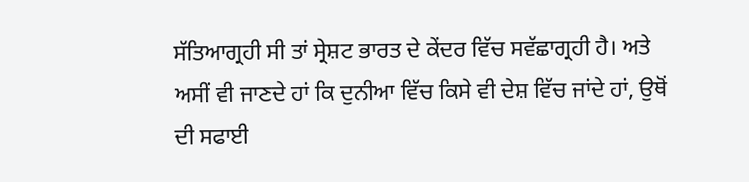ਸੱਤਿਆਗ੍ਰਹੀ ਸੀ ਤਾਂ ਸ੍ਰੇਸ਼ਟ ਭਾਰਤ ਦੇ ਕੇਂਦਰ ਵਿੱਚ ਸਵੱਛਾਗ੍ਰਹੀ ਹੈ। ਅਤੇ ਅਸੀਂ ਵੀ ਜਾਣਦੇ ਹਾਂ ਕਿ ਦੁਨੀਆ ਵਿੱਚ ਕਿਸੇ ਵੀ ਦੇਸ਼ ਵਿੱਚ ਜਾਂਦੇ ਹਾਂ, ਉਥੋਂ ਦੀ ਸਫਾਈ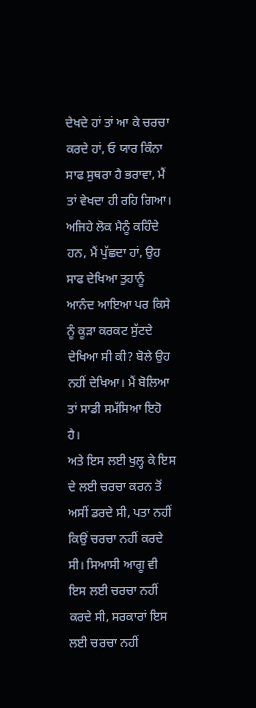ਦੇਖਦੇ ਹਾਂ ਤਾਂ ਆ ਕੇ ਚਰਚਾ ਕਰਦੇ ਹਾਂ, ਓ ਯਾਰ ਕਿੰਨਾ ਸਾਫ ਸੁਥਰਾ ਹੈ ਭਰਾਵਾ, ਮੈਂ ਤਾਂ ਵੇਖਦਾ ਹੀ ਰਹਿ ਗਿਆ। ਅਜਿਹੇ ਲੋਕ ਮੈਨੂੰ ਕਹਿੰਦੇ ਹਨ, ਮੈਂ ਪੁੱਛਦਾ ਹਾਂ, ਉਹ ਸਾਫ ਦੇਖਿਆ ਤੁਹਾਨੂੰ ਆਨੰਦ ਆਇਆ ਪਰ ਕਿਸੇ ਨੂੰ ਕੂੜਾ ਕਰਕਟ ਸੁੱਟਦੇ ਦੇਖਿਆ ਸੀ ਕੀ? ਬੋਲੇ ਉਹ ਨਹੀਂ ਦੇਖਿਆ। ਮੈਂ ਬੋਲਿਆ ਤਾਂ ਸਾਡੀ ਸਮੱਸਿਆ ਇਹੋ ਹੈ।
ਅਤੇ ਇਸ ਲਈ ਖੁਲ੍ਹ ਕੇ ਇਸ ਦੇ ਲਈ ਚਰਚਾ ਕਰਨ ਤੋਂ ਅਸੀਂ ਡਰਦੇ ਸੀ, ਪਤਾ ਨਹੀਂ ਕਿਉਂ ਚਰਚਾ ਨਹੀਂ ਕਰਦੇ ਸੀ। ਸਿਆਸੀ ਆਗੂ ਵੀ ਇਸ ਲਈ ਚਰਚਾ ਨਹੀਂ ਕਰਦੇ ਸੀ, ਸਰਕਾਰਾਂ ਇਸ ਲਈ ਚਰਚਾ ਨਹੀਂ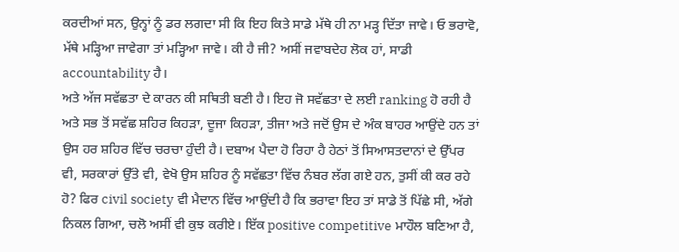ਕਰਦੀਆਂ ਸਨ, ਉਨ੍ਹਾਂ ਨੂੰ ਡਰ ਲਗਦਾ ਸੀ ਕਿ ਇਹ ਕਿਤੇ ਸਾਡੇ ਮੱਥੇ ਹੀ ਨਾ ਮੜ੍ਹ ਦਿੱਤਾ ਜਾਵੇ। ਓ ਭਰਾਵੋ, ਮੱਥੇ ਮੜ੍ਹਿਆ ਜਾਵੇਗਾ ਤਾਂ ਮੜ੍ਹਿਆ ਜਾਵੇ। ਕੀ ਹੈ ਜੀ? ਅਸੀਂ ਜਵਾਬਦੇਹ ਲੋਕ ਹਾਂ, ਸਾਡੀ accountability ਹੈ।
ਅਤੇ ਅੱਜ ਸਵੱਛਤਾ ਦੇ ਕਾਰਨ ਕੀ ਸਥਿਤੀ ਬਣੀ ਹੈ। ਇਹ ਜੋ ਸਵੱਛਤਾ ਦੇ ਲਈ ranking ਹੋ ਰਹੀ ਹੈ ਅਤੇ ਸਭ ਤੋਂ ਸਵੱਛ ਸ਼ਹਿਰ ਕਿਹੜਾ, ਦੂਜਾ ਕਿਹੜਾ, ਤੀਜਾ ਅਤੇ ਜਦੋਂ ਉਸ ਦੇ ਅੰਕ ਬਾਹਰ ਆਉਂਦੇ ਹਨ ਤਾਂ ਉਸ ਹਰ ਸ਼ਹਿਰ ਵਿੱਚ ਚਰਚਾ ਹੁੰਦੀ ਹੈ। ਦਬਾਅ ਪੈਦਾ ਹੋ ਰਿਹਾ ਹੈ ਹੇਠਾਂ ਤੋਂ ਸਿਆਸਤਦਾਨਾਂ ਦੇ ਉੱਪਰ ਵੀ, ਸਰਕਾਰਾਂ ਉੱਤੇ ਵੀ, ਵੇਖੋ ਉਸ ਸ਼ਹਿਰ ਨੂੰ ਸਵੱਛਤਾ ਵਿੱਚ ਨੰਬਰ ਲੱਗ ਗਏ ਹਨ, ਤੁਸੀਂ ਕੀ ਕਰ ਰਹੇ ਹੋ? ਫਿਰ civil society ਵੀ ਮੈਦਾਨ ਵਿੱਚ ਆਉਂਦੀ ਹੈ ਕਿ ਭਰਾਵਾ ਇਹ ਤਾਂ ਸਾਡੇ ਤੋਂ ਪਿੱਛੇ ਸੀ, ਅੱਗੇ ਨਿਕਲ ਗਿਆ, ਚਲੋ ਅਸੀਂ ਵੀ ਕੁਝ ਕਰੀਏ। ਇੱਕ positive competitive ਮਾਹੌਲ ਬਣਿਆ ਹੈ,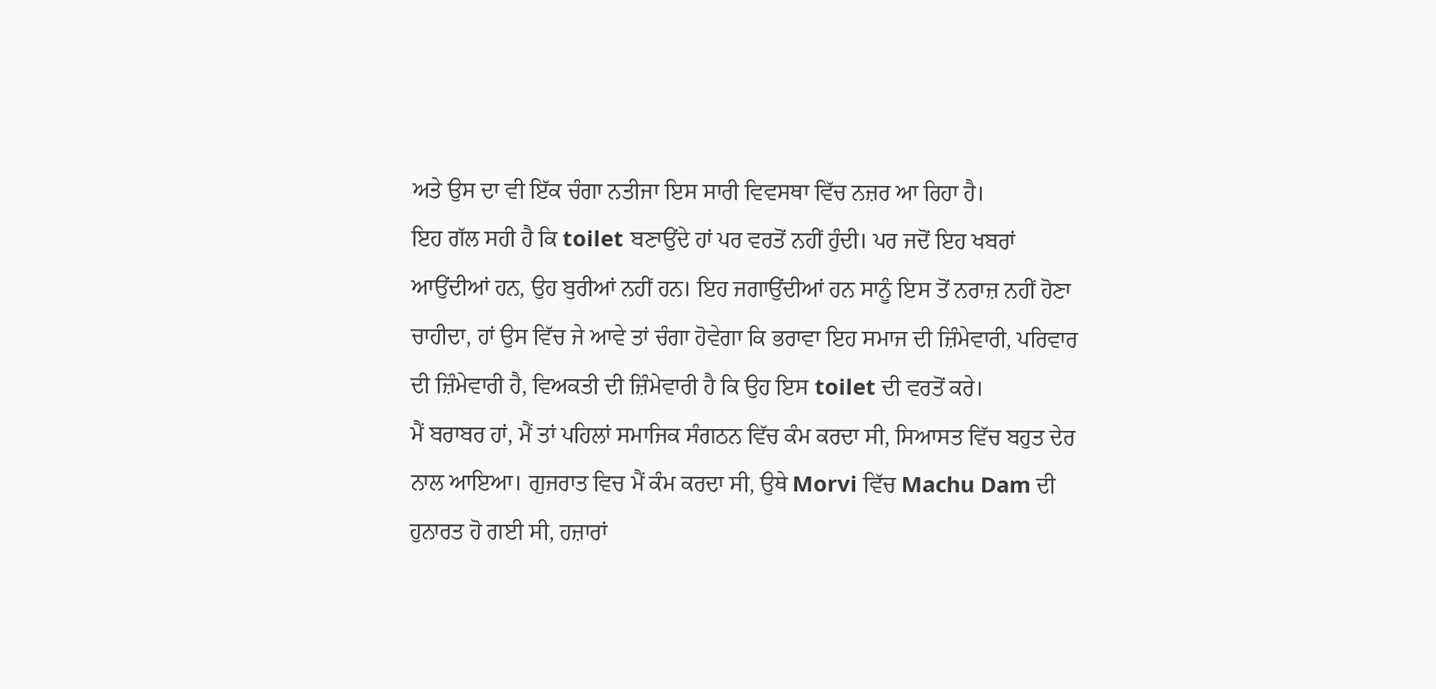ਅਤੇ ਉਸ ਦਾ ਵੀ ਇੱਕ ਚੰਗਾ ਨਤੀਜਾ ਇਸ ਸਾਰੀ ਵਿਵਸਥਾ ਵਿੱਚ ਨਜ਼ਰ ਆ ਰਿਹਾ ਹੈ।
ਇਹ ਗੱਲ ਸਹੀ ਹੈ ਕਿ toilet ਬਣਾਉਂਦੇ ਹਾਂ ਪਰ ਵਰਤੋਂ ਨਹੀਂ ਹੁੰਦੀ। ਪਰ ਜਦੋਂ ਇਹ ਖਬਰਾਂ ਆਉਂਦੀਆਂ ਹਨ, ਉਹ ਬੁਰੀਆਂ ਨਹੀਂ ਹਨ। ਇਹ ਜਗਾਉਂਦੀਆਂ ਹਨ ਸਾਨੂੰ ਇਸ ਤੋਂ ਨਰਾਜ਼ ਨਹੀਂ ਹੋਣਾ ਚਾਹੀਦਾ, ਹਾਂ ਉਸ ਵਿੱਚ ਜੇ ਆਵੇ ਤਾਂ ਚੰਗਾ ਹੋਵੇਗਾ ਕਿ ਭਰਾਵਾ ਇਹ ਸਮਾਜ ਦੀ ਜ਼ਿੰਮੇਵਾਰੀ, ਪਰਿਵਾਰ ਦੀ ਜ਼ਿੰਮੇਵਾਰੀ ਹੈ, ਵਿਅਕਤੀ ਦੀ ਜ਼ਿੰਮੇਵਾਰੀ ਹੈ ਕਿ ਉਹ ਇਸ toilet ਦੀ ਵਰਤੋਂ ਕਰੇ।
ਮੈਂ ਬਰਾਬਰ ਹਾਂ, ਮੈਂ ਤਾਂ ਪਹਿਲਾਂ ਸਮਾਜਿਕ ਸੰਗਠਨ ਵਿੱਚ ਕੰਮ ਕਰਦਾ ਸੀ, ਸਿਆਸਤ ਵਿੱਚ ਬਹੁਤ ਦੇਰ ਨਾਲ ਆਇਆ। ਗੁਜਰਾਤ ਵਿਚ ਮੈਂ ਕੰਮ ਕਰਦਾ ਸੀ, ਉਥੇ Morvi ਵਿੱਚ Machu Dam ਦੀ ਹੁਨਾਰਤ ਹੋ ਗਈ ਸੀ, ਹਜ਼ਾਰਾਂ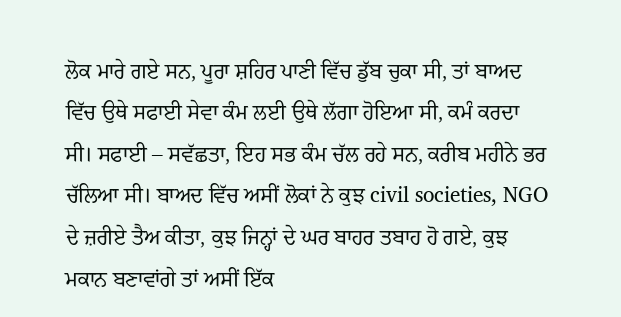ਲੋਕ ਮਾਰੇ ਗਏ ਸਨ, ਪੂਰਾ ਸ਼ਹਿਰ ਪਾਣੀ ਵਿੱਚ ਡੁੱਬ ਚੁਕਾ ਸੀ, ਤਾਂ ਬਾਅਦ ਵਿੱਚ ਉਥੇ ਸਫਾਈ ਸੇਵਾ ਕੰਮ ਲਈ ਉਥੇ ਲੱਗਾ ਹੋਇਆ ਸੀ, ਕਮੰ ਕਰਦਾ ਸੀ। ਸਫਾਈ – ਸਵੱਛਤਾ, ਇਹ ਸਭ ਕੰਮ ਚੱਲ ਰਹੇ ਸਨ, ਕਰੀਬ ਮਹੀਨੇ ਭਰ ਚੱਲਿਆ ਸੀ। ਬਾਅਦ ਵਿੱਚ ਅਸੀਂ ਲੋਕਾਂ ਨੇ ਕੁਝ civil societies, NGO ਦੇ ਜ਼ਰੀਏ ਤੈਅ ਕੀਤਾ, ਕੁਝ ਜਿਨ੍ਹਾਂ ਦੇ ਘਰ ਬਾਹਰ ਤਬਾਹ ਹੋ ਗਏ, ਕੁਝ ਮਕਾਨ ਬਣਾਵਾਂਗੇ ਤਾਂ ਅਸੀਂ ਇੱਕ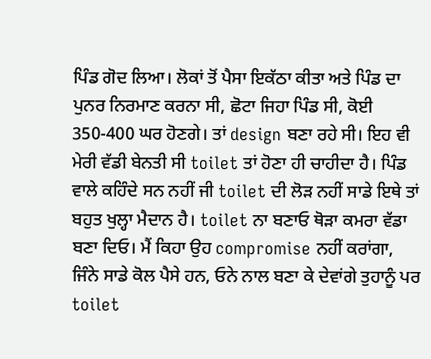ਪਿੰਡ ਗੋਦ ਲਿਆ। ਲੋਕਾਂ ਤੋਂ ਪੈਸਾ ਇਕੱਠਾ ਕੀਤਾ ਅਤੇ ਪਿੰਡ ਦਾ ਪੁਨਰ ਨਿਰਮਾਣ ਕਰਨਾ ਸੀ, ਛੋਟਾ ਜਿਹਾ ਪਿੰਡ ਸੀ, ਕੋਈ 350-400 ਘਰ ਹੋਣਗੇ। ਤਾਂ design ਬਣਾ ਰਹੇ ਸੀ। ਇਹ ਵੀ ਮੇਰੀ ਵੱਡੀ ਬੇਨਤੀ ਸੀ toilet ਤਾਂ ਹੋਣਾ ਹੀ ਚਾਹੀਦਾ ਹੈ। ਪਿੰਡ ਵਾਲੇ ਕਹਿੰਦੇ ਸਨ ਨਹੀਂ ਜੀ toilet ਦੀ ਲੋੜ ਨਹੀਂ ਸਾਡੇ ਇਥੇ ਤਾਂ ਬਹੁਤ ਖੁਲ੍ਹਾ ਮੈਦਾਨ ਹੈ। toilet ਨਾ ਬਣਾਓ ਥੋੜਾ ਕਮਰਾ ਵੱਡਾ ਬਣਾ ਦਿਓ। ਮੈਂ ਕਿਹਾ ਉਹ compromise ਨਹੀਂ ਕਰਾਂਗਾ, ਜਿੰਨੇ ਸਾਡੇ ਕੋਲ ਪੈਸੇ ਹਨ, ਓਨੇ ਨਾਲ ਬਣਾ ਕੇ ਦੇਵਾਂਗੇ ਤੁਹਾਨੂੰ ਪਰ toilet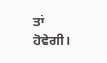ਤਾਂ ਹੋਵੇਗੀ।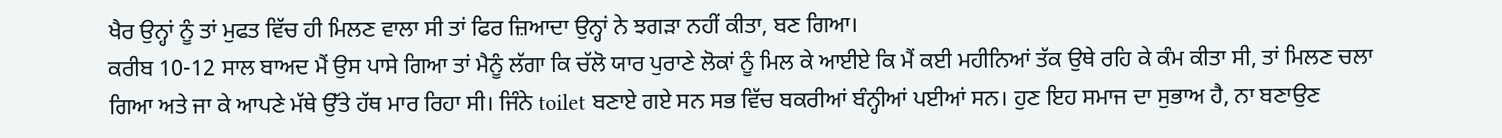ਖੈਰ ਉਨ੍ਹਾਂ ਨੂੰ ਤਾਂ ਮੁਫਤ ਵਿੱਚ ਹੀ ਮਿਲਣ ਵਾਲਾ ਸੀ ਤਾਂ ਫਿਰ ਜ਼ਿਆਦਾ ਉਨ੍ਹਾਂ ਨੇ ਝਗੜਾ ਨਹੀਂ ਕੀਤਾ, ਬਣ ਗਿਆ।
ਕਰੀਬ 10-12 ਸਾਲ ਬਾਅਦ ਮੈਂ ਉਸ ਪਾਸੇ ਗਿਆ ਤਾਂ ਮੈਨੂੰ ਲੱਗਾ ਕਿ ਚੱਲੋ ਯਾਰ ਪੁਰਾਣੇ ਲੋਕਾਂ ਨੂੰ ਮਿਲ ਕੇ ਆਈਏ ਕਿ ਮੈਂ ਕਈ ਮਹੀਨਿਆਂ ਤੱਕ ਉਥੇ ਰਹਿ ਕੇ ਕੰਮ ਕੀਤਾ ਸੀ, ਤਾਂ ਮਿਲਣ ਚਲਾ ਗਿਆ ਅਤੇ ਜਾ ਕੇ ਆਪਣੇ ਮੱਥੇ ਉੱਤੇ ਹੱਥ ਮਾਰ ਰਿਹਾ ਸੀ। ਜਿੰਨੇ toilet ਬਣਾਏ ਗਏ ਸਨ ਸਭ ਵਿੱਚ ਬਕਰੀਆਂ ਬੰਨ੍ਹੀਆਂ ਪਈਆਂ ਸਨ। ਹੁਣ ਇਹ ਸਮਾਜ ਦਾ ਸੁਭਾਅ ਹੈ, ਨਾ ਬਣਾਉਣ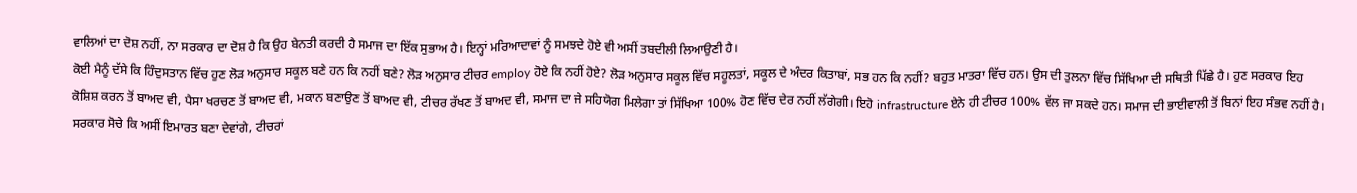ਵਾਲਿਆਂ ਦਾ ਦੋਸ਼ ਨਹੀਂ, ਨਾ ਸਰਕਾਰ ਦਾ ਦੋਸ਼ ਹੈ ਕਿ ਉਹ ਬੇਨਤੀ ਕਰਦੀ ਹੈ ਸਮਾਜ ਦਾ ਇੱਕ ਸੁਭਾਅ ਹੈ। ਇਨ੍ਹਾਂ ਮਰਿਆਦਾਵਾਂ ਨੂੰ ਸਮਝਦੇ ਹੋਏ ਵੀ ਅਸੀਂ ਤਬਦੀਲੀ ਲਿਆਉਣੀ ਹੈ।
ਕੋਈ ਮੈਨੂੰ ਦੱਸੇ ਕਿ ਹਿੰਦੁਸਤਾਨ ਵਿੱਚ ਹੁਣ ਲੋੜ ਅਨੁਸਾਰ ਸਕੂਲ ਬਣੇ ਹਨ ਕਿ ਨਹੀਂ ਬਣੇ? ਲੋੜ ਅਨੁਸਾਰ ਟੀਚਰ employ ਹੋਏ ਕਿ ਨਹੀਂ ਹੋਏ? ਲੋੜ ਅਨੁਸਾਰ ਸਕੂਲ ਵਿੱਚ ਸਹੂਲਤਾਂ, ਸਕੂਲ ਦੇ ਅੰਦਰ ਕਿਤਾਬਾਂ, ਸਭ ਹਨ ਕਿ ਨਹੀਂ? ਬਹੁਤ ਮਾਤਰਾ ਵਿੱਚ ਹਨ। ਉਸ ਦੀ ਤੁਲਨਾ ਵਿੱਚ ਸਿੱਖਿਆ ਦੀ ਸਥਿਤੀ ਪਿੱਛੇ ਹੈ। ਹੁਣ ਸਰਕਾਰ ਇਹ ਕੋਸ਼ਿਸ਼ ਕਰਨ ਤੋਂ ਬਾਅਦ ਵੀ, ਪੈਸਾ ਖਰਚਣ ਤੋਂ ਬਾਅਦ ਵੀ, ਮਕਾਨ ਬਣਾਉਣ ਤੋਂ ਬਾਅਦ ਵੀ, ਟੀਚਰ ਰੱਖਣ ਤੋਂ ਬਾਅਦ ਵੀ, ਸਮਾਜ ਦਾ ਜੇ ਸਹਿਯੋਗ ਮਿਲੇਗਾ ਤਾਂ ਸਿੱਖਿਆ 100% ਹੋਣ ਵਿੱਚ ਦੇਰ ਨਹੀਂ ਲੱਗੇਗੀ। ਇਹੋ infrastructure ਏਨੇ ਹੀ ਟੀਚਰ 100% ਵੱਲ ਜਾ ਸਕਦੇ ਹਨ। ਸਮਾਜ ਦੀ ਭਾਈਵਾਲੀ ਤੋਂ ਬਿਨਾਂ ਇਹ ਸੰਭਵ ਨਹੀਂ ਹੈ।
ਸਰਕਾਰ ਸੋਚੇ ਕਿ ਅਸੀਂ ਇਮਾਰਤ ਬਣਾ ਦੇਵਾਂਗੇ, ਟੀਚਰਾਂ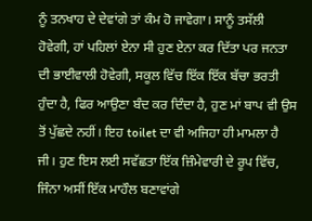ਨੂੰ ਤਨਖਾਹ ਦੇ ਦੇਵਾਂਗੇ ਤਾਂ ਕੰਮ ਹੋ ਜਾਵੇਗਾ। ਸਾਨੂੰ ਤਸੱਲੀ ਹੋਵੇਗੀ, ਹਾਂ ਪਹਿਲਾਂ ਏਨਾ ਸੀ ਹੁਣ ਏਨਾ ਕਰ ਦਿੱਤਾ ਪਰ ਜਨਤਾ ਦੀ ਭਾਈਵਾਲੀ ਹੋਵੇਗੀ, ਸਕੂਲ ਵਿੱਚ ਇੱਕ ਇੱਕ ਬੱਚਾ ਭਰਤੀ ਹੁੰਦਾ ਹੈ, ਫਿਰ ਆਉਣਾ ਬੰਦ ਕਰ ਦਿੰਦਾ ਹੈ, ਹੁਣ ਮਾਂ ਬਾਪ ਵੀ ਉਸ ਤੋਂ ਪੁੱਛਦੇ ਨਹੀਂ। ਇਹ toilet ਦਾ ਵੀ ਅਜਿਹਾ ਹੀ ਮਾਮਲਾ ਹੈ ਜੀ। ਹੁਣ ਇਸ ਲਈ ਸਵੱਛਤਾ ਇੱਕ ਜ਼ਿੰਮੇਵਾਰੀ ਦੇ ਰੂਪ ਵਿੱਚ, ਜਿੰਨਾ ਅਸੀਂ ਇੱਕ ਮਾਹੌਲ ਬਣਾਵਾਂਗੇ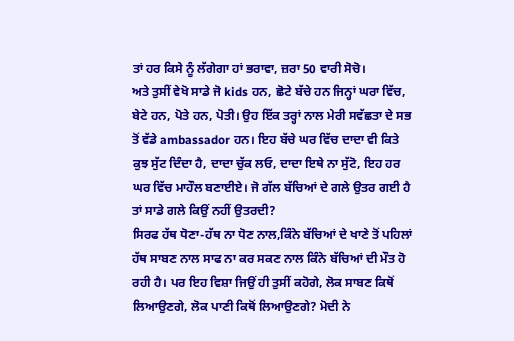ਤਾਂ ਹਰ ਕਿਸੇ ਨੂੰ ਲੱਗੇਗਾ ਹਾਂ ਭਰਾਵਾ, ਜ਼ਰਾ 50 ਵਾਰੀ ਸੋਚੋ।
ਅਤੇ ਤੁਸੀਂ ਵੇਖੋ ਸਾਡੇ ਜੋ kids ਹਨ, ਛੋਟੇ ਬੱਚੇ ਹਨ ਜਿਨ੍ਹਾਂ ਘਰਾ ਵਿੱਚ, ਬੇਟੇ ਹਨ, ਪੋਤੇ ਹਨ, ਪੋਤੀ। ਉਹ ਇੱਕ ਤਰ੍ਹਾਂ ਨਾਲ ਮੇਰੀ ਸਵੱਛਤਾ ਦੇ ਸਭ ਤੋਂ ਵੱਡੇ ambassador ਹਨ। ਇਹ ਬੱਚੇ ਘਰ ਵਿੱਚ ਦਾਦਾ ਵੀ ਕਿਤੇ ਕੁਝ ਸੁੱਟ ਦਿੰਦਾ ਹੈ, ਦਾਦਾ ਚੁੱਕ ਲਓ, ਦਾਦਾ ਇਥੇ ਨਾ ਸੁੱਟੋ, ਇਹ ਹਰ ਘਰ ਵਿੱਚ ਮਾਹੌਲ ਬਣਾਈਏ। ਜੋ ਗੱਲ ਬੱਚਿਆਂ ਦੇ ਗਲੇ ਉਤਰ ਗਈ ਹੈ ਤਾਂ ਸਾਡੇ ਗਲੇ ਕਿਉਂ ਨਹੀਂ ਉਤਰਦੀ?
ਸਿਰਫ ਹੱਥ ਧੋਣਾ-ਹੱਥ ਨਾ ਧੋਣ ਨਾਲ,ਕਿੰਨੇ ਬੱਚਿਆਂ ਦੇ ਖਾਣੇ ਤੋਂ ਪਹਿਲਾਂ ਹੱਥ ਸਾਬਣ ਨਾਲ ਸਾਫ ਨਾ ਕਰ ਸਕਣ ਨਾਲ ਕਿੰਨੇ ਬੱਚਿਆਂ ਦੀ ਮੌਤ ਹੋ ਰਹੀ ਹੈ। ਪਰ ਇਹ ਵਿਸ਼ਾ ਜਿਉਂ ਹੀ ਤੁਸੀਂ ਕਹੋਗੇ, ਲੋਕ ਸਾਬਣ ਕਿਥੋਂ ਲਿਆਉਣਗੇ, ਲੋਕ ਪਾਣੀ ਕਿਥੋਂ ਲਿਆਉਣਗੇ? ਮੋਦੀ ਨੇ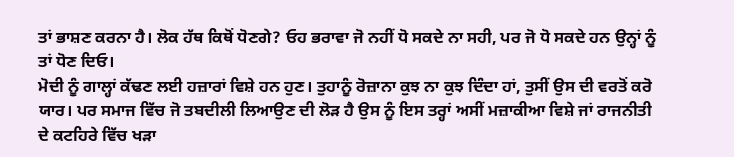ਤਾਂ ਭਾਸ਼ਣ ਕਰਨਾ ਹੈ। ਲੋਕ ਹੱਥ ਕਿਥੋਂ ਧੋਣਗੇ? ਓਹ ਭਰਾਵਾ ਜੋ ਨਹੀਂ ਧੋ ਸਕਦੇ ਨਾ ਸਹੀ, ਪਰ ਜੋ ਧੋ ਸਕਦੇ ਹਨ ਉਨ੍ਹਾਂ ਨੂੰ ਤਾਂ ਧੋਣ ਦਿਓ।
ਮੋਦੀ ਨੂੰ ਗਾਲ੍ਹਾਂ ਕੱਢਣ ਲਈ ਹਜ਼ਾਰਾਂ ਵਿਸ਼ੇ ਹਨ ਹੁਣ। ਤੁਹਾਨੂੰ ਰੋਜ਼ਾਨਾ ਕੁਝ ਨਾ ਕੁਝ ਦਿੰਦਾ ਹਾਂ, ਤੁਸੀਂ ਉਸ ਦੀ ਵਰਤੋਂ ਕਰੋ ਯਾਰ। ਪਰ ਸਮਾਜ ਵਿੱਚ ਜੋ ਤਬਦੀਲੀ ਲਿਆਉਣ ਦੀ ਲੋੜ ਹੈ ਉਸ ਨੂੰ ਇਸ ਤਰ੍ਹਾਂ ਅਸੀਂ ਮਜ਼ਾਕੀਆ ਵਿਸ਼ੇ ਜਾਂ ਰਾਜਨੀਤੀ ਦੇ ਕਟਹਿਰੇ ਵਿੱਚ ਖੜਾ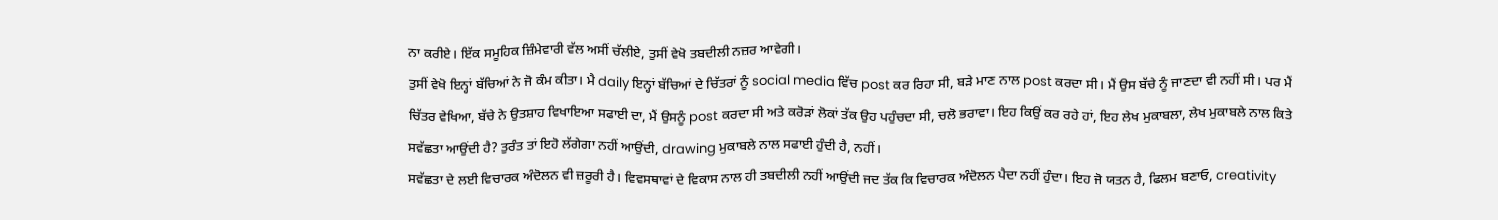ਨਾ ਕਰੀਏ। ਇੱਕ ਸਮੂਹਿਕ ਜ਼ਿੰਮੇਵਾਰੀ ਵੱਲ ਅਸੀਂ ਚੱਲੀਏ, ਤੁਸੀਂ ਵੇਖੋ ਤਬਦੀਲੀ ਨਜ਼ਰ ਆਵੇਗੀ।
ਤੁਸੀਂ ਵੇਖੋ ਇਨ੍ਹਾਂ ਬੱਚਿਆਂ ਨੇ ਜੋ ਕੰਮ ਕੀਤਾ। ਮੈ daily ਇਨ੍ਹਾਂ ਬੱਚਿਆਂ ਦੇ ਚਿੱਤਰਾਂ ਨੂੰ social media ਵਿੱਚ post ਕਰ ਰਿਹਾ ਸੀ, ਬੜੇ ਮਾਣ ਨਾਲ post ਕਰਦਾ ਸੀ। ਮੈਂ ਉਸ ਬੱਚੇ ਨੂੰ ਜਾਣਦਾ ਵੀ ਨਹੀਂ ਸੀ। ਪਰ ਮੈਂ ਚਿੱਤਰ ਵੇਖਿਆ, ਬੱਚੇ ਨੇ ਉਤਸ਼ਾਹ ਵਿਖਾਇਆ ਸਫਾਈ ਦਾ, ਮੈਂ ਉਸਨੂੰ post ਕਰਦਾ ਸੀ ਅਤੇ ਕਰੋੜਾਂ ਲੋਕਾਂ ਤੱਕ ਉਹ ਪਹੁੰਚਦਾ ਸੀ, ਚਲੋ ਭਰਾਵਾ। ਇਹ ਕਿਉਂ ਕਰ ਰਹੇ ਹਾਂ, ਇਹ ਲੇਖ ਮੁਕਾਬਲਾ, ਲੇਖ ਮੁਕਾਬਲੇ ਨਾਲ ਕਿਤੇ ਸਵੱਛਤਾ ਆਉਂਦੀ ਹੈ? ਤੁਰੰਤ ਤਾਂ ਇਹੋ ਲੱਗੇਗਾ ਨਹੀਂ ਆਉਂਦੀ, drawing ਮੁਕਾਬਲੇ ਨਾਲ ਸਫਾਈ ਹੁੰਦੀ ਹੈ, ਨਹੀਂ।
ਸਵੱਛਤਾ ਦੇ ਲਈ ਵਿਚਾਰਕ ਅੰਦੋਲਨ ਵੀ ਜ਼ਰੂਰੀ ਹੈ। ਵਿਵਸਥਾਵਾਂ ਦੇ ਵਿਕਾਸ ਨਾਲ ਹੀ ਤਬਦੀਲੀ ਨਹੀਂ ਆਉਂਦੀ ਜਦ ਤੱਕ ਕਿ ਵਿਚਾਰਕ ਅੰਦੋਲਨ ਪੈਦਾ ਨਹੀਂ ਹੁੰਦਾ। ਇਹ ਜੋ ਯਤਨ ਹੈ, ਫਿਲਮ ਬਣਾਓ, creativity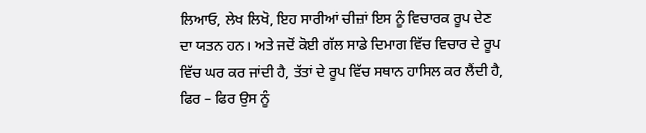ਲਿਆਓ, ਲੇਖ ਲਿਖੋ, ਇਹ ਸਾਰੀਆਂ ਚੀਜ਼ਾਂ ਇਸ ਨੂੰ ਵਿਚਾਰਕ ਰੂਪ ਦੇਣ ਦਾ ਯਤਨ ਹਨ। ਅਤੇ ਜਦੋਂ ਕੋਈ ਗੱਲ ਸਾਡੇ ਦਿਮਾਗ ਵਿੱਚ ਵਿਚਾਰ ਦੇ ਰੂਪ ਵਿੱਚ ਘਰ ਕਰ ਜਾਂਦੀ ਹੈ, ਤੱਤਾਂ ਦੇ ਰੂਪ ਵਿੱਚ ਸਥਾਨ ਹਾਸਿਲ ਕਰ ਲੈਂਦੀ ਹੈ, ਫਿਰ – ਫਿਰ ਉਸ ਨੂੰ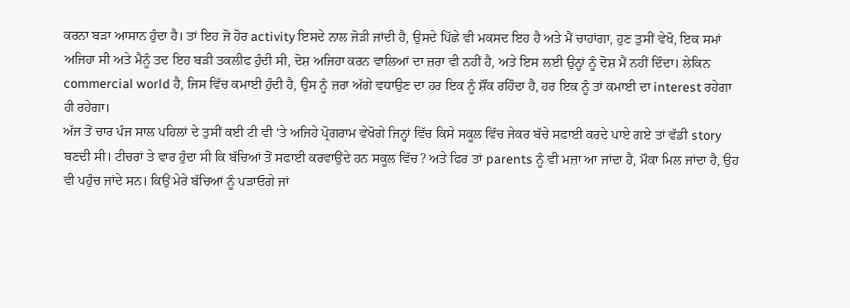ਕਰਨਾ ਬੜਾ ਆਸਾਨ ਹੁੰਦਾ ਹੈ। ਤਾਂ ਇਹ ਜੋ ਹੋਰ activity ਇਸਦੇ ਨਾਲ ਜੋੜੀ ਜਾਂਦੀ ਹੈ, ਉਸਦੇ ਪਿੱਛੇ ਵੀ ਮਕਸਦ ਇਹ ਹੈ ਅਤੇ ਮੈਂ ਚਾਹਾਂਗਾ, ਹੁਣ ਤੁਸੀਂ ਵੇਖੋ, ਇਕ ਸਮਾਂ ਅਜਿਹਾ ਸੀ ਅਤੇ ਮੈਨੂੰ ਤਦ ਇਹ ਬੜੀ ਤਕਲੀਫ ਹੁੰਦੀ ਸੀ, ਦੋਸ਼ ਅਜਿਹਾ ਕਰਨ ਵਾਲਿਆਂ ਦਾ ਜ਼ਰਾ ਵੀ ਨਹੀਂ ਹੈ, ਅਤੇ ਇਸ ਲਈ ਉਨ੍ਹਾਂ ਨੂੰ ਦੋਸ਼ ਮੈਂ ਨਹੀਂ ਦਿੰਦਾ। ਲੇਕਿਨ commercial world ਹੈ, ਜਿਸ ਵਿੱਚ ਕਮਾਈ ਹੁੰਦੀ ਹੈ, ਉਸ ਨੂੰ ਜ਼ਰਾ ਅੱਗੇ ਵਧਾਉਣ ਦਾ ਹਰ ਇਕ ਨੂੰ ਸ਼ੌਂਕ ਰਹਿੰਦਾ ਹੈ, ਹਰ ਇਕ ਨੂੰ ਤਾਂ ਕਮਾਈ ਦਾ interest ਰਹੇਗਾ ਹੀ ਰਹੇਗਾ।
ਅੱਜ ਤੋਂ ਚਾਰ ਪੰਜ ਸਾਲ ਪਹਿਲਾਂ ਦੇ ਤੁਸੀਂ ਕਈ ਟੀ ਵੀ ‘ਤੇ ਅਜਿਹੇ ਪ੍ਰੋਗਰਾਮ ਵੇਖੋਗੇ ਜਿਨ੍ਹਾਂ ਵਿੱਚ ਕਿਸੇ ਸਕੂਲ ਵਿੱਚ ਜੇਕਰ ਬੱਚੇ ਸਫਾਈ ਕਰਦੇ ਪਾਏ ਗਏ ਤਾਂ ਵੱਡੀ story ਬਣਦੀ ਸੀ। ਟੀਚਰਾਂ ਤੇ ਵਾਰ ਹੁੰਦਾ ਸੀ ਕਿ ਬੱਚਿਆਂ ਤੋਂ ਸਫਾਈ ਕਰਵਾਉਂਦੇ ਹਨ ਸਕੂਲ ਵਿੱਚ? ਅਤੇ ਫਿਰ ਤਾਂ parents ਨੂੰ ਵੀ ਮਜ਼ਾ ਆ ਜਾਂਦਾ ਹੈ, ਮੌਕਾ ਮਿਲ ਜਾਂਦਾ ਹੈ, ਉਹ ਵੀ ਪਹੁੰਚ ਜਾਂਦੇ ਸਨ। ਕਿਉਂ ਮੇਰੇ ਬੱਚਿਆਂ ਨੂੰ ਪੜਾਓਗੇ ਜਾਂ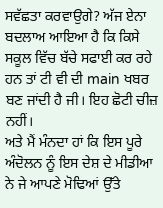ਸਵੱਛਤਾ ਕਰਵਾਉਗੇ? ਅੱਜ ਏਨਾ ਬਦਲਾਅ ਆਇਆ ਹੈ ਕਿ ਕਿਸੇ ਸਕੂਲ ਵਿੱਚ ਬੱਚੇ ਸਫਾਈ ਕਰ ਰਹੇ ਹਨ ਤਾਂ ਟੀ ਵੀ ਦੀ main ਖਬਰ ਬਣ ਜਾਂਦੀ ਹੈ ਜੀ। ਇਹ ਛੋਟੀ ਚੀਜ਼ ਨਹੀਂ।
ਅਤੇ ਮੈਂ ਮੰਨਦਾ ਹਾਂ ਕਿ ਇਸ ਪੂਰੇ ਅੰਦੋਲਨ ਨੂੰ ਇਸ ਦੇਸ਼ ਦੇ ਮੀਡੀਆ ਨੇ ਜੇ ਆਪਣੇ ਮੋਢਿਆਂ ਉੱਤੇ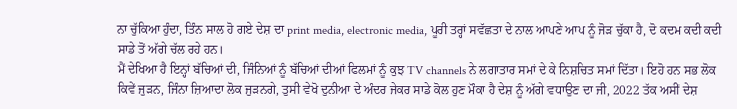ਨਾ ਚੁੱਕਿਆ ਹੁੰਦਾ, ਤਿੰਨ ਸਾਲ ਹੋ ਗਏ ਦੇਸ਼ ਦਾ print media, electronic media, ਪੂਰੀ ਤਰ੍ਹਾਂ ਸਵੱਛਤਾ ਦੇ ਨਾਲ ਆਪਣੇ ਆਪ ਨੂੰ ਜੋੜ ਚੁੱਕਾ ਹੈ, ਦੋ ਕਦਮ ਕਦੀ ਕਦੀ ਸਾਡੇ ਤੋਂ ਅੱਗੇ ਚੱਲ ਰਹੇ ਹਨ।
ਮੈਂ ਦੇਖਿਆ ਹੈ ਇਨ੍ਹਾਂ ਬੱਚਿਆਂ ਦੀ, ਜਿੰਨਿਆਂ ਨੂੰ ਬੱਚਿਆਂ ਦੀਆਂ ਫਿਲਮਾਂ ਨੂੰ ਕੁਝ TV channels ਨੇ ਲਗਾਤਾਰ ਸਮਾਂ ਦੇ ਕੇ ਨਿਸ਼ਚਿਤ ਸਮਾਂ ਦਿੱਤਾ। ਇਹੋ ਹਨ ਸਭ ਲੋਕ ਕਿਵੇਂ ਜੁੜਨ, ਜਿੰਨਾ ਜ਼ਿਆਦਾ ਲੋਕ ਜੁੜਨਗੇ, ਤੁਸੀ ਵੇਖੋ ਦੁਨੀਆ ਦੇ ਅੰਦਰ ਜੇਕਰ ਸਾਡੇ ਕੋਲ ਹੁਣ ਮੌਕਾ ਹੈ ਦੇਸ਼ ਨੂੰ ਅੱਗੇ ਵਧਾਉਣ ਦਾ ਜੀ, 2022 ਤੱਕ ਅਸੀਂ ਦੇਸ਼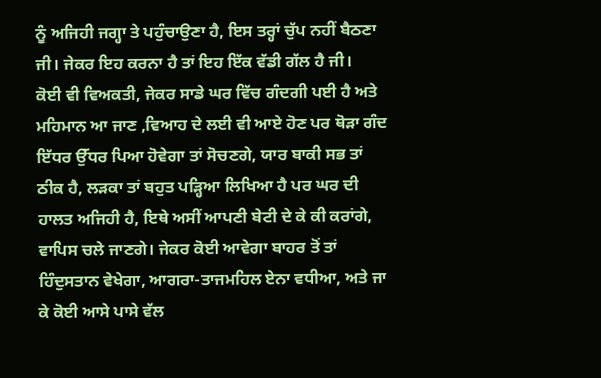ਨੂੰ ਅਜਿਹੀ ਜਗ੍ਹਾ ਤੇ ਪਹੁੰਚਾਉਣਾ ਹੈ, ਇਸ ਤਰ੍ਹਾਂ ਚੁੱਪ ਨਹੀਂ ਬੈਠਣਾ ਜੀ। ਜੇਕਰ ਇਹ ਕਰਨਾ ਹੈ ਤਾਂ ਇਹ ਇੱਕ ਵੱਡੀ ਗੱਲ ਹੈ ਜੀ।
ਕੋਈ ਵੀ ਵਿਅਕਤੀ, ਜੇਕਰ ਸਾਡੇ ਘਰ ਵਿੱਚ ਗੰਦਗੀ ਪਈ ਹੈ ਅਤੇ ਮਹਿਮਾਨ ਆ ਜਾਣ ,ਵਿਆਹ ਦੇ ਲਈ ਵੀ ਆਏ ਹੋਣ ਪਰ ਥੋੜਾ ਗੰਦ ਇੱਧਰ ਉੱਧਰ ਪਿਆ ਹੋਵੇਗਾ ਤਾਂ ਸੋਚਣਗੇ, ਯਾਰ ਬਾਕੀ ਸਭ ਤਾਂ ਠੀਕ ਹੈ, ਲੜਕਾ ਤਾਂ ਬਹੁਤ ਪੜ੍ਹਿਆ ਲਿਖਿਆ ਹੈ ਪਰ ਘਰ ਦੀ ਹਾਲਤ ਅਜਿਹੀ ਹੈ, ਇਥੇ ਅਸੀਂ ਆਪਣੀ ਬੇਟੀ ਦੇ ਕੇ ਕੀ ਕਰਾਂਗੇ, ਵਾਪਿਸ ਚਲੇ ਜਾਣਗੇ। ਜੇਕਰ ਕੋਈ ਆਵੇਗਾ ਬਾਹਰ ਤੋਂ ਤਾਂ ਹਿੰਦੁਸਤਾਨ ਵੇਖੇਗਾ, ਆਗਰਾ-ਤਾਜਮਹਿਲ ਏਨਾ ਵਧੀਆ, ਅਤੇ ਜਾ ਕੇ ਕੋਈ ਆਸੇ ਪਾਸੇ ਵੱਲ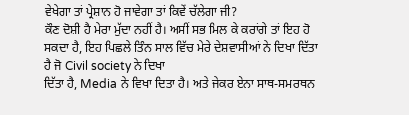ਵੇਖੇਗਾ ਤਾਂ ਪ੍ਰੇਸ਼ਾਨ ਹੋ ਜਾਵੇਗਾ ਤਾਂ ਕਿਵੇਂ ਚੱਲੇਗਾ ਜੀ?
ਕੌਣ ਦੋਸ਼ੀ ਹੈ ਮੇਰਾ ਮੁੱਦਾ ਨਹੀਂ ਹੈ। ਅਸੀਂ ਸਭ ਮਿਲ ਕੇ ਕਰਾਂਗੇ ਤਾਂ ਇਹ ਹੋ ਸਕਦਾ ਹੈ, ਇਹ ਪਿਛਲੇ ਤਿੰਨ ਸਾਲ ਵਿੱਚ ਮੇਰੇ ਦੇਸ਼ਵਾਸੀਆਂ ਨੇ ਦਿਖਾ ਦਿੱਤਾ ਹੈ ਜੋ Civil society ਨੇ ਦਿਖਾ
ਦਿੱਤਾ ਹੈ, Media ਨੇ ਵਿਖਾ ਦਿਤਾ ਹੈ। ਅਤੇ ਜੇਕਰ ਏਨਾ ਸਾਥ-ਸਮਰਥਨ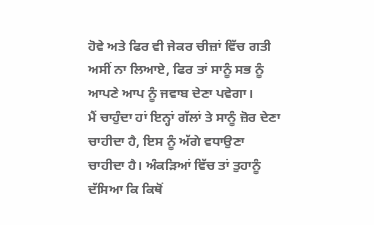ਹੋਵੇ ਅਤੇ ਫਿਰ ਵੀ ਜੇਕਰ ਚੀਜ਼ਾਂ ਵਿੱਚ ਗਤੀ ਅਸੀਂ ਨਾ ਲਿਆਏ, ਫਿਰ ਤਾਂ ਸਾਨੂੰ ਸਭ ਨੂੰ ਆਪਣੇ ਆਪ ਨੂੰ ਜਵਾਬ ਦੇਣਾ ਪਵੇਗਾ।
ਮੈਂ ਚਾਹੁੰਦਾ ਹਾਂ ਇਨ੍ਹਾਂ ਗੱਲਾਂ ਤੇ ਸਾਨੂੰ ਜ਼ੋਰ ਦੇਣਾ ਚਾਹੀਦਾ ਹੈ, ਇਸ ਨੂੰ ਅੱਗੇ ਵਧਾਉਣਾ ਚਾਹੀਦਾ ਹੈ। ਅੰਕੜਿਆਂ ਵਿੱਚ ਤਾਂ ਤੁਹਾਨੂੰ ਦੱਸਿਆ ਕਿ ਕਿਥੋਂ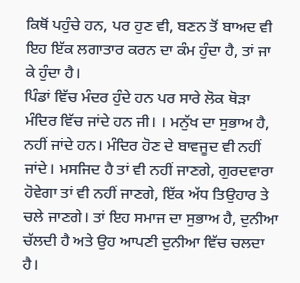ਕਿਥੋਂ ਪਹੁੰਚੇ ਹਨ, ਪਰ ਹੁਣ ਵੀ, ਬਣਨ ਤੋਂ ਬਾਅਦ ਵੀ ਇਹ ਇੱਕ ਲਗਾਤਾਰ ਕਰਨ ਦਾ ਕੰਮ ਹੁੰਦਾ ਹੈ, ਤਾਂ ਜਾ ਕੇ ਹੁੰਦਾ ਹੈ।
ਪਿੰਡਾਂ ਵਿੱਚ ਮੰਦਰ ਹੁੰਦੇ ਹਨ ਪਰ ਸਾਰੇ ਲੋਕ ਥੋੜਾ ਮੰਦਿਰ ਵਿੱਚ ਜਾਂਦੇ ਹਨ ਜੀ। । ਮਨੁੱਖ ਦਾ ਸੁਭਾਅ ਹੈ, ਨਹੀਂ ਜਾਂਦੇ ਹਨ। ਮੰਦਿਰ ਹੋਣ ਦੇ ਬਾਵਜੂਦ ਵੀ ਨਹੀਂ ਜਾਂਦੇ। ਮਸਜਿਦ ਹੈ ਤਾਂ ਵੀ ਨਹੀਂ ਜਾਣਗੇ, ਗੁਰਦਵਾਰਾ ਹੋਵੇਗਾ ਤਾਂ ਵੀ ਨਹੀਂ ਜਾਣਗੇ, ਇੱਕ ਅੱਧ ਤਿਉਹਾਰ ਤੇ ਚਲੇ ਜਾਣਗੇ। ਤਾਂ ਇਹ ਸਮਾਜ ਦਾ ਸੁਭਾਅ ਹੈ, ਦੁਨੀਆ ਚੱਲਦੀ ਹੈ ਅਤੇ ਉਹ ਆਪਣੀ ਦੁਨੀਆ ਵਿੱਚ ਚਲਦਾ ਹੈ।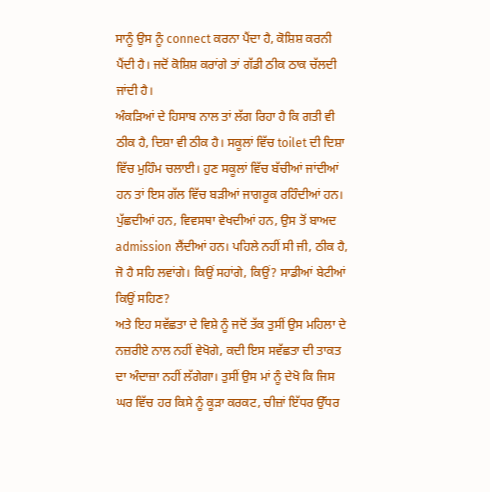ਸਾਨੂੰ ਉਸ ਨੂੰ connect ਕਰਨਾ ਪੈਂਦਾ ਹੈ, ਕੋਸ਼ਿਸ਼ ਕਰਨੀ ਪੈਂਦੀ ਹੈ। ਜਦੋਂ ਕੋਸ਼ਿਸ਼ ਕਰਾਂਗੇ ਤਾਂ ਗੱਡੀ ਠੀਕ ਠਾਕ ਚੱਲਦੀ ਜਾਂਦੀ ਹੈ।
ਅੰਕੜਿਆਂ ਦੇ ਹਿਸਾਬ ਨਾਲ ਤਾਂ ਲੱਗ ਰਿਹਾ ਹੈ ਕਿ ਗਤੀ ਵੀ ਠੀਕ ਹੈ, ਦਿਸ਼ਾ ਵੀ ਠੀਕ ਹੈ। ਸਕੂਲਾਂ ਵਿੱਚ toilet ਦੀ ਦਿਸ਼ਾ ਵਿੱਚ ਮੁਹਿੰਮ ਚਲਾਈ। ਹੁਣ ਸਕੂਲਾਂ ਵਿੱਚ ਬੱਚੀਆਂ ਜਾਂਦੀਆਂ ਹਨ ਤਾਂ ਇਸ ਗੱਲ ਵਿੱਚ ਬੜੀਆਂ ਜਾਗਰੂਕ ਰਹਿੰਦੀਆਂ ਹਨ। ਪੁੱਛਦੀਆਂ ਹਨ, ਵਿਵਸਥਾ ਵੇਖਦੀਆਂ ਹਨ, ਉਸ ਤੋਂ ਬਾਅਦ admission ਲੈਂਦੀਆਂ ਹਨ। ਪਹਿਲੇ ਨਹੀਂ ਸੀ ਜੀ, ਠੀਕ ਹੈ, ਜੋ ਹੈ ਸਹਿ ਲਵਾਂਗੇ। ਕਿਉਂ ਸਹਾਂਗੇ, ਕਿਉਂ? ਸਾਡੀਆਂ ਬੇਟੀਆਂ ਕਿਉਂ ਸਹਿਣ?
ਅਤੇ ਇਹ ਸਵੱਛਤਾ ਦੇ ਵਿਸ਼ੇ ਨੂੰ ਜਦੋਂ ਤੱਕ ਤੁਸੀਂ ਉਸ ਮਹਿਲਾ ਦੇ ਨਜ਼ਰੀਏ ਨਾਲ ਨਹੀਂ ਵੇਖੋਗੇ, ਕਦੀ ਇਸ ਸਵੱਛਤਾ ਦੀ ਤਾਕਤ ਦਾ ਅੰਦਾਜ਼ਾ ਨਹੀਂ ਲੱਗੇਗਾ। ਤੁਸੀਂ ਉਸ ਮਾਂ ਨੂੰ ਦੇਖੋ ਕਿ ਜਿਸ ਘਰ ਵਿੱਚ ਹਰ ਕਿਸੇ ਨੂੰ ਕੂੜਾ ਕਰਕਟ, ਚੀਜ਼ਾਂ ਇੱਧਰ ਉੱਧਰ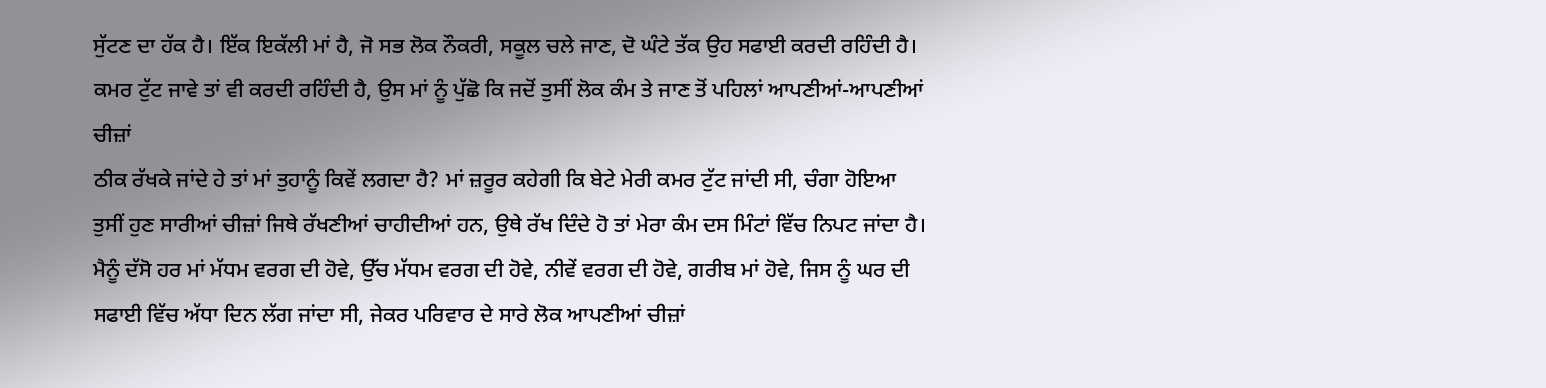ਸੁੱਟਣ ਦਾ ਹੱਕ ਹੈ। ਇੱਕ ਇਕੱਲੀ ਮਾਂ ਹੈ, ਜੋ ਸਭ ਲੋਕ ਨੌਕਰੀ, ਸਕੂਲ ਚਲੇ ਜਾਣ, ਦੋ ਘੰਟੇ ਤੱਕ ਉਹ ਸਫਾਈ ਕਰਦੀ ਰਹਿੰਦੀ ਹੈ। ਕਮਰ ਟੁੱਟ ਜਾਵੇ ਤਾਂ ਵੀ ਕਰਦੀ ਰਹਿੰਦੀ ਹੈ, ਉਸ ਮਾਂ ਨੂੰ ਪੁੱਛੋ ਕਿ ਜਦੋਂ ਤੁਸੀਂ ਲੋਕ ਕੰਮ ਤੇ ਜਾਣ ਤੋਂ ਪਹਿਲਾਂ ਆਪਣੀਆਂ-ਆਪਣੀਆਂ ਚੀਜ਼ਾਂ
ਠੀਕ ਰੱਖਕੇ ਜਾਂਦੇ ਹੇ ਤਾਂ ਮਾਂ ਤੁਹਾਨੂੰ ਕਿਵੇਂ ਲਗਦਾ ਹੈ? ਮਾਂ ਜ਼ਰੂਰ ਕਹੇਗੀ ਕਿ ਬੇਟੇ ਮੇਰੀ ਕਮਰ ਟੁੱਟ ਜਾਂਦੀ ਸੀ, ਚੰਗਾ ਹੋਇਆ ਤੁਸੀਂ ਹੁਣ ਸਾਰੀਆਂ ਚੀਜ਼ਾਂ ਜਿਥੇ ਰੱਖਣੀਆਂ ਚਾਹੀਦੀਆਂ ਹਨ, ਉਥੇ ਰੱਖ ਦਿੰਦੇ ਹੋ ਤਾਂ ਮੇਰਾ ਕੰਮ ਦਸ ਮਿੰਟਾਂ ਵਿੱਚ ਨਿਪਟ ਜਾਂਦਾ ਹੈ। ਮੈਨੂੰ ਦੱਸੋ ਹਰ ਮਾਂ ਮੱਧਮ ਵਰਗ ਦੀ ਹੋਵੇ, ਉੱਚ ਮੱਧਮ ਵਰਗ ਦੀ ਹੋਵੇ, ਨੀਵੇਂ ਵਰਗ ਦੀ ਹੋਵੇ, ਗਰੀਬ ਮਾਂ ਹੋਵੇ, ਜਿਸ ਨੂੰ ਘਰ ਦੀ ਸਫਾਈ ਵਿੱਚ ਅੱਧਾ ਦਿਨ ਲੱਗ ਜਾਂਦਾ ਸੀ, ਜੇਕਰ ਪਰਿਵਾਰ ਦੇ ਸਾਰੇ ਲੋਕ ਆਪਣੀਆਂ ਚੀਜ਼ਾਂ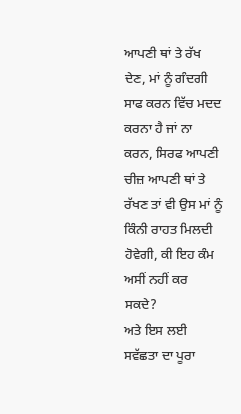ਆਪਣੀ ਥਾਂ ਤੇ ਰੱਖ ਦੇਣ, ਮਾਂ ਨੂੰ ਗੰਦਗੀ ਸਾਫ ਕਰਨ ਵਿੱਚ ਮਦਦ ਕਰਨਾ ਹੈ ਜਾਂ ਨਾ ਕਰਨ, ਸਿਰਫ ਆਪਣੀ ਚੀਜ਼ ਆਪਣੀ ਥਾਂ ਤੇ ਰੱਖਣ ਤਾਂ ਵੀ ਉਸ ਮਾਂ ਨੂੰ ਕਿੰਨੀ ਰਾਹਤ ਮਿਲਦੀ ਹੋਵੇਗੀ, ਕੀ ਇਹ ਕੰਮ ਅਸੀਂ ਨਹੀਂ ਕਰ ਸਕਦੇ?
ਅਤੇ ਇਸ ਲਈ ਸਵੱਛਤਾ ਦਾ ਪੂਰਾ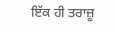ਇੱਕ ਹੀ ਤਰਾਜ਼ੂ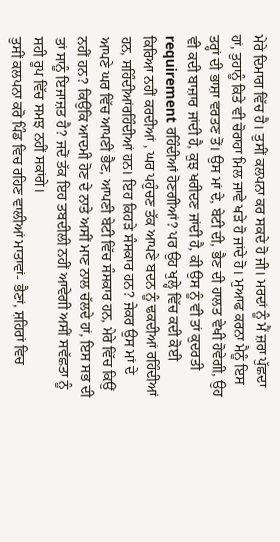ਮੇਰੇ ਦਿਮਾਗ ਵਿੱਚ ਹੈ। ਤੁਸੀਂ ਕਲਪਨਾ ਕਰ ਸਕਦੇ ਹੋ ਜੀ। ਮਰਦਾਂ ਨੂੰ ਮੈਂ ਜ਼ਰਾ ਪੁੱਛਦਾ ਹਾਂ, ਤੁਹਾਨੂੰ ਕਿਤੇ ਵੀ ਚੋਰਾਹਾ ਮਿਲ ਜਾਵੇ ਖੜੇ ਹੋ ਜਾਂਦੇ ਹੋ। ਮੁਆਫ ਕਰਨਾ ਮੈਨੂੰ ਇਸ ਤਰ੍ਹਾਂ ਦੀ ਭਾਸ਼ਾ ਵਰਤਣ ਤੋਂ। ਉਸ ਮਾਂ ਦੇ, ਬੇਟੀ ਦੀ, ਭੈਣ ਦੀ ਹਾਲਤ ਵੇਖੀ ਹੋਵੇਗੀ, ਉਹ ਵੀ ਕਦੀ ਬਾਜ਼ਾਰ ਜਾਂਦੀ ਹੈ, ਕੁਝ ਖਰੀਦਣ ਜਾਂਦੀ ਹੈ, ਕੀ ਉਸ ਨੂੰ ਵੀ ਤਾਂ ਕੁਦਰਤੀ requirement ਰਹਿੰਦੀਆਂ ਹੋਣਗੀਆਂ? ਪਰ ਉਹ ਖੁਲ੍ਹੇ ਵਿੱਚ ਕਦੀ ਕੋਈ ਕਿਰਿਆ ਨਹੀਂ ਕਰਦੀਆਂ , ਘਰ ਪਹੁੰਚਣ ਤੱਕ ਆਪਣੇ ਬਦਨ ਨੂੰ ਢਕਦੀਆਂ ਰਹਿੰਦੀਆਂ ਹਨ, ਸਹਿੰਦੀਆਂਰਹਿੰਦੀਆਂ ਹਨ। ਇਹ ਕਿਹੜੇ ਸੰਸਕਾਰ ਹਨ? ਜੇਕਰ ਉਸ ਮਾਂ ਦੇ ਆਪਣੇ ਘਰ ਵਿੱਚ ਆਪਣੀ ਭੈਣ, ਆਪਣੀ ਬੇਟੀ ਵਿੱਚ ਸੰਸਕਾਰ ਹਨ, ਮੇਰੇ ਵਿੱਚ ਕਿਉਂ ਨਹੀਂ ਹਨ? ਕਿਉਂਕਿ ਆਦਮੀ ਹੋਣ ਦੇ ਨਾਤੇ ਅਸੀਂ ਮਾਣ ਨਾਲ ਚੱਲਦੇ ਹਾਂ, ਇਸ ਸਭ ਦੀ ਤਾਂ ਸਾਨੂੰ ਇਜਾਜ਼ਤ ਹੈ? ਜਦੋਂ ਤੱਕ ਇਹ ਤਬਦੀਲੀ ਨਹੀਂ ਆਵੇਗੀ ਅਸੀਂ ਸਵੱਛਤਾ ਨੂੰ ਸਹੀ ਰੂਪ ਵਿੱਚ ਸਮਝ ਨਹੀਂ ਸਕਾਂਗੇ।
ਤੁਸੀਂ ਕਲਪਨਾ ਕਰੋ ਪਿੰਡ ਵਿਚ ਰਹਿਣ ਵਾਲੀਆਂ ਮਾਤਾਵਾਂ- ਭੈਣਾਂ, ਸ਼ਹਿਰਾਂ ਵਿਚ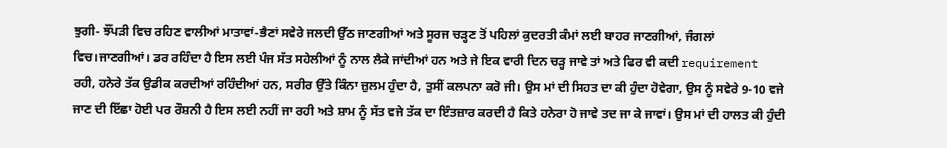ਝੁਗੀ- ਝੌਂਪੜੀ ਵਿਚ ਰਹਿਣ ਵਾਲੀਆਂ ਮਾਤਾਵਾਂ-ਭੈਣਾਂ ਸਵੇਰੇ ਜਲਦੀ ਉੱਠ ਜਾਣਗੀਆਂ ਅਤੇ ਸੂਰਜ ਚੜ੍ਹਣ ਤੋਂ ਪਹਿਲਾਂ ਕੁਦਰਤੀ ਕੰਮਾਂ ਲਈ ਬਾਹਰ ਜਾਣਗੀਆਂ, ਜੰਗਲਾਂ ਵਿਚ।ਜਾਣਗੀਆਂ। ਡਰ ਰਹਿੰਦਾ ਹੈ ਇਸ ਲਈ ਪੰਜ ਸੱਤ ਸਹੇਲੀਆਂ ਨੂੰ ਨਾਲ ਲੈਕੇ ਜਾਂਦੀਆਂ ਹਨ ਅਤੇ ਜੇ ਇਕ ਵਾਰੀ ਦਿਨ ਚੜ੍ਹ ਜਾਵੇ ਤਾਂ ਅਤੇ ਫਿਰ ਵੀ ਕਦੀ requirement ਰਹੀ, ਹਨੇਰੇ ਤੱਕ ਉਡੀਕ ਕਰਦੀਆਂ ਰਹਿੰਦੀਆਂ ਹਨ, ਸਰੀਰ ਉੱਤੇ ਕਿੰਨਾ ਜ਼ੁਲਮ ਹੁੰਦਾ ਹੈ, ਤੁਸੀਂ ਕਲਪਨਾ ਕਰੋ ਜੀ। ਉਸ ਮਾਂ ਦੀ ਸਿਹਤ ਦਾ ਕੀ ਹੁੰਦਾ ਹੋਵੇਗਾ, ਉਸ ਨੂੰ ਸਵੇਰੇ 9-10 ਵਜੇ ਜਾਣ ਦੀ ਇੱਛਾ ਹੋਈ ਪਰ ਰੌਸ਼ਨੀ ਹੈ ਇਸ ਲਈ ਨਹੀਂ ਜਾ ਰਹੀ ਅਤੇ ਸ਼ਾਮ ਨੂੰ ਸੱਤ ਵਜੇ ਤੱਕ ਦਾ ਇੰਤਜ਼ਾਰ ਕਰਦੀ ਹੈ ਕਿਤੇ ਹਨੇਰਾ ਹੋ ਜਾਵੇ ਤਦ ਜਾ ਕੇ ਜਾਵਾਂ। ਉਸ ਮਾਂ ਦੀ ਹਾਲਤ ਕੀ ਹੁੰਦੀ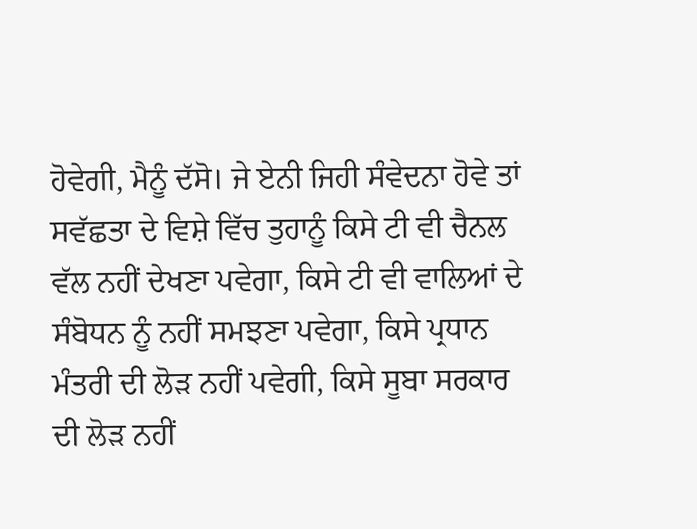ਹੋਵੇਗੀ, ਮੈਨੂੰ ਦੱਸੋ। ਜੇ ਏਨੀ ਜਿਹੀ ਸੰਵੇਦਨਾ ਹੋਵੇ ਤਾਂ ਸਵੱਛਤਾ ਦੇ ਵਿਸ਼ੇ ਵਿੱਚ ਤੁਹਾਨੂੰ ਕਿਸੇ ਟੀ ਵੀ ਚੈਨਲ ਵੱਲ ਨਹੀਂ ਦੇਖਣਾ ਪਵੇਗਾ, ਕਿਸੇ ਟੀ ਵੀ ਵਾਲਿਆਂ ਦੇ ਸੰਬੋਧਨ ਨੂੰ ਨਹੀਂ ਸਮਝਣਾ ਪਵੇਗਾ, ਕਿਸੇ ਪ੍ਰਧਾਨ ਮੰਤਰੀ ਦੀ ਲੋੜ ਨਹੀਂ ਪਵੇਗੀ, ਕਿਸੇ ਸੂਬਾ ਸਰਕਾਰ ਦੀ ਲੋੜ ਨਹੀਂ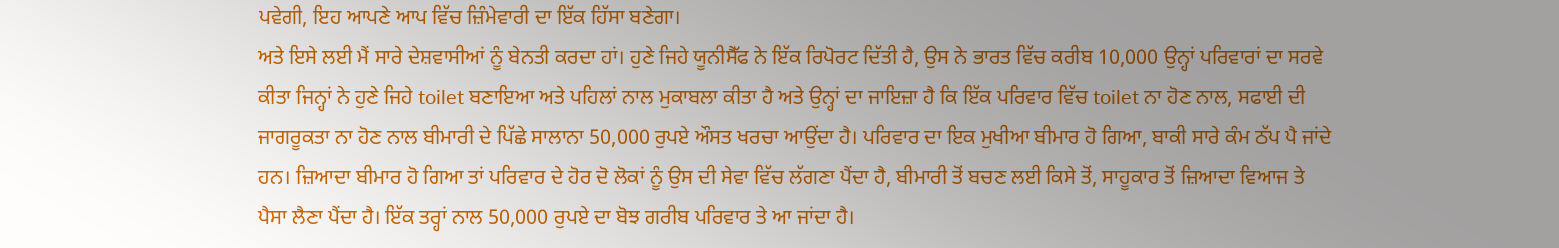ਪਵੇਗੀ, ਇਹ ਆਪਣੇ ਆਪ ਵਿੱਚ ਜ਼ਿੰਮੇਵਾਰੀ ਦਾ ਇੱਕ ਹਿੱਸਾ ਬਣੇਗਾ।
ਅਤੇ ਇਸੇ ਲਈ ਮੈਂ ਸਾਰੇ ਦੇਸ਼ਵਾਸੀਆਂ ਨੂੰ ਬੇਨਤੀ ਕਰਦਾ ਹਾਂ। ਹੁਣੇ ਜਿਹੇ ਯੂਨੀਸੈੱਫ ਨੇ ਇੱਕ ਰਿਪੋਰਟ ਦਿੱਤੀ ਹੈ, ਉਸ ਨੇ ਭਾਰਤ ਵਿੱਚ ਕਰੀਬ 10,000 ਉਨ੍ਹਾਂ ਪਰਿਵਾਰਾਂ ਦਾ ਸਰਵੇ ਕੀਤਾ ਜਿਨ੍ਹਾਂ ਨੇ ਹੁਣੇ ਜਿਹੇ toilet ਬਣਾਇਆ ਅਤੇ ਪਹਿਲਾਂ ਨਾਲ ਮੁਕਾਬਲਾ ਕੀਤਾ ਹੈ ਅਤੇ ਉਨ੍ਹਾਂ ਦਾ ਜਾਇਜ਼ਾ ਹੈ ਕਿ ਇੱਕ ਪਰਿਵਾਰ ਵਿੱਚ toilet ਨਾ ਹੋਣ ਨਾਲ, ਸਫਾਈ ਦੀ ਜਾਗਰੂਕਤਾ ਨਾ ਹੋਣ ਨਾਲ ਬੀਮਾਰੀ ਦੇ ਪਿੱਛੇ ਸਾਲਾਨਾ 50,000 ਰੁਪਏ ਔਸਤ ਖਰਚਾ ਆਉਂਦਾ ਹੈ। ਪਰਿਵਾਰ ਦਾ ਇਕ ਮੁਖੀਆ ਬੀਮਾਰ ਹੋ ਗਿਆ, ਬਾਕੀ ਸਾਰੇ ਕੰਮ ਠੱਪ ਪੈ ਜਾਂਦੇ ਹਨ। ਜ਼ਿਆਦਾ ਬੀਮਾਰ ਹੋ ਗਿਆ ਤਾਂ ਪਰਿਵਾਰ ਦੇ ਹੋਰ ਦੋ ਲੋਕਾਂ ਨੂੰ ਉਸ ਦੀ ਸੇਵਾ ਵਿੱਚ ਲੱਗਣਾ ਪੈਂਦਾ ਹੈ, ਬੀਮਾਰੀ ਤੋਂ ਬਚਣ ਲਈ ਕਿਸੇ ਤੋਂ, ਸਾਹੂਕਾਰ ਤੋਂ ਜ਼ਿਆਦਾ ਵਿਆਜ ਤੇ ਪੈਸਾ ਲੈਣਾ ਪੈਂਦਾ ਹੈ। ਇੱਕ ਤਰ੍ਹਾਂ ਨਾਲ 50,000 ਰੁਪਏ ਦਾ ਬੋਝ ਗਰੀਬ ਪਰਿਵਾਰ ਤੇ ਆ ਜਾਂਦਾ ਹੈ।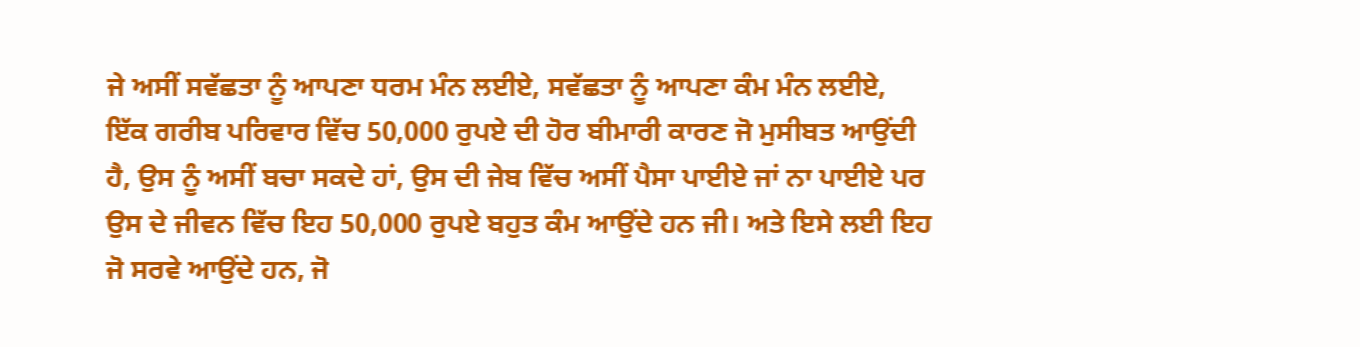ਜੇ ਅਸੀਂ ਸਵੱਛਤਾ ਨੂੰ ਆਪਣਾ ਧਰਮ ਮੰਨ ਲਈਏ, ਸਵੱਛਤਾ ਨੂੰ ਆਪਣਾ ਕੰਮ ਮੰਨ ਲਈਏ, ਇੱਕ ਗਰੀਬ ਪਰਿਵਾਰ ਵਿੱਚ 50,000 ਰੁਪਏ ਦੀ ਹੋਰ ਬੀਮਾਰੀ ਕਾਰਣ ਜੋ ਮੁਸੀਬਤ ਆਉਂਦੀ ਹੈ, ਉਸ ਨੂੰ ਅਸੀਂ ਬਚਾ ਸਕਦੇ ਹਾਂ, ਉਸ ਦੀ ਜੇਬ ਵਿੱਚ ਅਸੀਂ ਪੈਸਾ ਪਾਈਏ ਜਾਂ ਨਾ ਪਾਈਏ ਪਰ ਉਸ ਦੇ ਜੀਵਨ ਵਿੱਚ ਇਹ 50,000 ਰੁਪਏ ਬਹੁਤ ਕੰਮ ਆਉਂਦੇ ਹਨ ਜੀ। ਅਤੇ ਇਸੇ ਲਈ ਇਹ ਜੋ ਸਰਵੇ ਆਉਂਦੇ ਹਨ, ਜੋ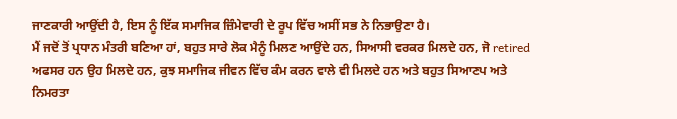ਜਾਣਕਾਰੀ ਆਉਂਦੀ ਹੈ, ਇਸ ਨੂੰ ਇੱਕ ਸਮਾਜਿਕ ਜ਼ਿੰਮੇਵਾਰੀ ਦੇ ਰੂਪ ਵਿੱਚ ਅਸੀਂ ਸਭ ਨੇ ਨਿਭਾਉਣਾ ਹੈ।
ਮੈਂ ਜਦੋਂ ਤੋਂ ਪ੍ਰਧਾਨ ਮੰਤਰੀ ਬਣਿਆ ਹਾਂ, ਬਹੁਤ ਸਾਰੇ ਲੋਕ ਮੈਨੂੰ ਮਿਲਣ ਆਉਂਦੇ ਹਨ, ਸਿਆਸੀ ਵਰਕਰ ਮਿਲਦੇ ਹਨ, ਜੋ retired ਅਫਸਰ ਹਨ ਉਹ ਮਿਲਦੇ ਹਨ, ਕੁਝ ਸਮਾਜਿਕ ਜੀਵਨ ਵਿੱਚ ਕੰਮ ਕਰਨ ਵਾਲੇ ਵੀ ਮਿਲਦੇ ਹਨ ਅਤੇ ਬਹੁਤ ਸਿਆਣਪ ਅਤੇ ਨਿਮਰਤਾ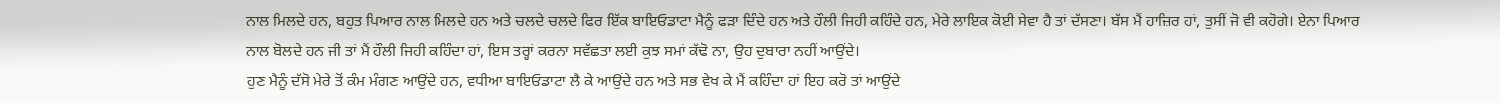ਨਾਲ ਮਿਲਦੇ ਹਨ, ਬਹੁਤ ਪਿਆਰ ਨਾਲ ਮਿਲਦੇ ਹਨ ਅਤੇ ਚਲਦੇ ਚਲਦੇ ਫਿਰ ਇੱਕ ਬਾਇਓਡਾਟਾ ਮੈਨੂੰ ਫੜਾ ਦਿੰਦੇ ਹਨ ਅਤੇ ਹੌਲੀ ਜਿਹੀ ਕਹਿੰਦੇ ਹਨ, ਮੇਰੇ ਲਾਇਕ ਕੋਈ ਸੇਵਾ ਹੈ ਤਾਂ ਦੱਸਣਾ। ਬੱਸ ਮੈਂ ਹਾਜ਼ਿਰ ਹਾਂ, ਤੁਸੀਂ ਜੋ ਵੀ ਕਹੋਗੇ। ਏਨਾ ਪਿਆਰ ਨਾਲ ਬੋਲਦੇ ਹਨ ਜੀ ਤਾਂ ਮੈਂ ਹੌਲੀ ਜਿਹੀ ਕਹਿੰਦਾ ਹਾਂ, ਇਸ ਤਰ੍ਹਾਂ ਕਰਨਾ ਸਵੱਛਤਾ ਲਈ ਕੁਝ ਸਮਾਂ ਕੱਢੋ ਨਾ, ਉਹ ਦੁਬਾਰਾ ਨਹੀਂ ਆਉਂਦੇ।
ਹੁਣ ਮੈਨੂੰ ਦੱਸੋ ਮੇਰੇ ਤੋਂ ਕੰਮ ਮੰਗਣ ਆਉਂਦੇ ਹਨ, ਵਧੀਆ ਬਾਇਓਡਾਟਾ ਲੈ ਕੇ ਆਉਂਦੇ ਹਨ ਅਤੇ ਸਭ ਵੇਖ ਕੇ ਮੈਂ ਕਹਿੰਦਾ ਹਾਂ ਇਹ ਕਰੋ ਤਾਂ ਆਉਂਦੇ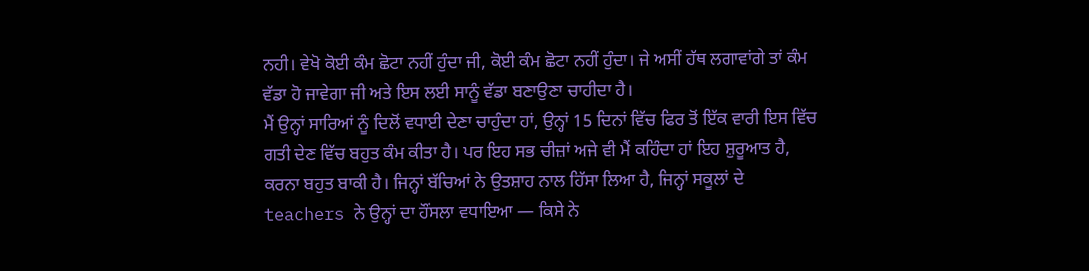ਨਹੀ। ਵੇਖੋ ਕੋਈ ਕੰਮ ਛੋਟਾ ਨਹੀਂ ਹੁੰਦਾ ਜੀ, ਕੋਈ ਕੰਮ ਛੋਟਾ ਨਹੀਂ ਹੁੰਦਾ। ਜੇ ਅਸੀਂ ਹੱਥ ਲਗਾਵਾਂਗੇ ਤਾਂ ਕੰਮ ਵੱਡਾ ਹੋ ਜਾਵੇਗਾ ਜੀ ਅਤੇ ਇਸ ਲਈ ਸਾਨੂੰ ਵੱਡਾ ਬਣਾਉਣਾ ਚਾਹੀਦਾ ਹੈ।
ਮੈਂ ਉਨ੍ਹਾਂ ਸਾਰਿਆਂ ਨੂੰ ਦਿਲੋਂ ਵਧਾਈ ਦੇਣਾ ਚਾਹੁੰਦਾ ਹਾਂ, ਉਨ੍ਹਾਂ 15 ਦਿਨਾਂ ਵਿੱਚ ਫਿਰ ਤੋਂ ਇੱਕ ਵਾਰੀ ਇਸ ਵਿੱਚ ਗਤੀ ਦੇਣ ਵਿੱਚ ਬਹੁਤ ਕੰਮ ਕੀਤਾ ਹੈ। ਪਰ ਇਹ ਸਭ ਚੀਜ਼ਾਂ ਅਜੇ ਵੀ ਮੈਂ ਕਹਿੰਦਾ ਹਾਂ ਇਹ ਸ਼ੁਰੂਆਤ ਹੈ, ਕਰਨਾ ਬਹੁਤ ਬਾਕੀ ਹੈ। ਜਿਨ੍ਹਾਂ ਬੱਚਿਆਂ ਨੇ ਉਤਸ਼ਾਹ ਨਾਲ ਹਿੱਸਾ ਲਿਆ ਹੈ, ਜਿਨ੍ਹਾਂ ਸਕੂਲਾਂ ਦੇ teachers ਨੇ ਉਨ੍ਹਾਂ ਦਾ ਹੌਂਸਲਾ ਵਧਾਇਆ — ਕਿਸੇ ਨੇ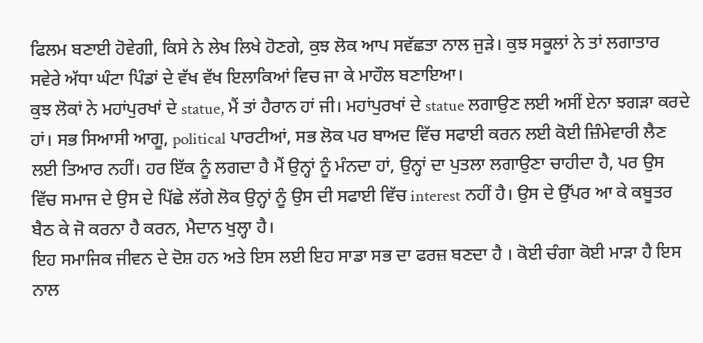ਫਿਲਮ ਬਣਾਈ ਹੋਵੇਗੀ, ਕਿਸੇ ਨੇ ਲੇਖ ਲਿਖੇ ਹੋਣਗੇ, ਕੁਝ ਲੋਕ ਆਪ ਸਵੱਛਤਾ ਨਾਲ ਜੁੜੇ। ਕੁਝ ਸਕੂਲਾਂ ਨੇ ਤਾਂ ਲਗਾਤਾਰ ਸਵੇਰੇ ਅੱਧਾ ਘੰਟਾ ਪਿੰਡਾਂ ਦੇ ਵੱਖ ਵੱਖ ਇਲਾਕਿਆਂ ਵਿਚ ਜਾ ਕੇ ਮਾਹੌਲ ਬਣਾਇਆ।
ਕੁਝ ਲੋਕਾਂ ਨੇ ਮਹਾਂਪੁਰਖਾਂ ਦੇ statue, ਮੈਂ ਤਾਂ ਹੈਰਾਨ ਹਾਂ ਜੀ। ਮਹਾਂਪੁਰਖਾਂ ਦੇ statue ਲਗਾਉਣ ਲਈ ਅਸੀਂ ਏਨਾ ਝਗੜਾ ਕਰਦੇ ਹਾਂ। ਸਭ ਸਿਆਸੀ ਆਗੂ, political ਪਾਰਟੀਆਂ, ਸਭ ਲੋਕ ਪਰ ਬਾਅਦ ਵਿੱਚ ਸਫਾਈ ਕਰਨ ਲਈ ਕੋਈ ਜ਼ਿੰਮੇਵਾਰੀ ਲੈਣ ਲਈ ਤਿਆਰ ਨਹੀਂ। ਹਰ ਇੱਕ ਨੂੰ ਲਗਦਾ ਹੈ ਮੈਂ ਉਨ੍ਹਾਂ ਨੂੰ ਮੰਨਦਾ ਹਾਂ, ਉਨ੍ਹਾਂ ਦਾ ਪੁਤਲਾ ਲਗਾਉਣਾ ਚਾਹੀਦਾ ਹੈ, ਪਰ ਉਸ ਵਿੱਚ ਸਮਾਜ ਦੇ ਉਸ ਦੇ ਪਿੱਛੇ ਲੱਗੇ ਲੋਕ ਉਨ੍ਹਾਂ ਨੂੰ ਉਸ ਦੀ ਸਫਾਈ ਵਿੱਚ interest ਨਹੀਂ ਹੈ। ਉਸ ਦੇ ਉੱਪਰ ਆ ਕੇ ਕਬੂਤਰ ਬੈਠ ਕੇ ਜੋ ਕਰਨਾ ਹੈ ਕਰਨ, ਮੈਦਾਨ ਖੁਲ੍ਹਾ ਹੈ।
ਇਹ ਸਮਾਜਿਕ ਜੀਵਨ ਦੇ ਦੋਸ਼ ਹਨ ਅਤੇ ਇਸ ਲਈ ਇਹ ਸਾਡਾ ਸਭ ਦਾ ਫਰਜ਼ ਬਣਦਾ ਹੈ । ਕੋਈ ਚੰਗਾ ਕੋਈ ਮਾੜਾ ਹੈ ਇਸ ਨਾਲ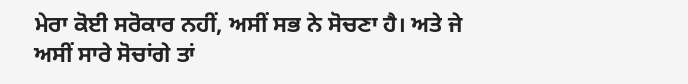ਮੇਰਾ ਕੋਈ ਸਰੋਕਾਰ ਨਹੀਂ, ਅਸੀਂ ਸਭ ਨੇ ਸੋਚਣਾ ਹੈ। ਅਤੇ ਜੇ ਅਸੀਂ ਸਾਰੇ ਸੋਚਾਂਗੇ ਤਾਂ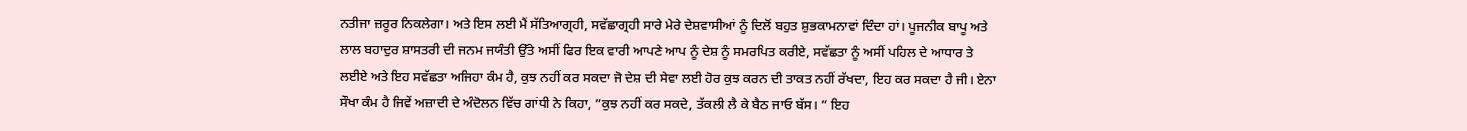ਨਤੀਜਾ ਜ਼ਰੂਰ ਨਿਕਲੇਗਾ। ਅਤੇ ਇਸ ਲਈ ਮੈਂ ਸੱਤਿਆਗ੍ਰਹੀ, ਸਵੱਛਾਗ੍ਰਹੀ ਸਾਰੇ ਮੇਰੇ ਦੇਸ਼ਵਾਸੀਆਂ ਨੂੰ ਦਿਲੋਂ ਬਹੁਤ ਸ਼ੁਭਕਾਮਨਾਵਾਂ ਦਿੰਦਾ ਹਾਂ। ਪੂਜਨੀਕ ਬਾਪੂ ਅਤੇ ਲਾਲ ਬਹਾਦੁਰ ਸ਼ਾਸਤਰੀ ਦੀ ਜਨਮ ਜਯੰਤੀ ਉੱਤੇ ਅਸੀਂ ਫਿਰ ਇਕ ਵਾਰੀ ਆਪਣੇ ਆਪ ਨੂੰ ਦੇਸ਼ ਨੂੰ ਸਮਰਪਿਤ ਕਰੀਏ, ਸਵੱਛਤਾ ਨੂੰ ਅਸੀਂ ਪਹਿਲ ਦੇ ਆਧਾਰ ਤੇ ਲਈਏ ਅਤੇ ਇਹ ਸਵੱਛਤਾ ਅਜਿਹਾ ਕੰਮ ਹੈ, ਕੁਝ ਨਹੀਂ ਕਰ ਸਕਦਾ ਜੋ ਦੇਸ਼ ਦੀ ਸੇਵਾ ਲਈ ਹੋਰ ਕੁਝ ਕਰਨ ਦੀ ਤਾਕਤ ਨਹੀਂ ਰੱਖਦਾ, ਇਹ ਕਰ ਸਕਦਾ ਹੈ ਜੀ। ਏਨਾ ਸੌਖਾ ਕੰਮ ਹੈ ਜਿਵੇਂ ਅਜ਼ਾਦੀ ਦੇ ਅੰਦੋਲਨ ਵਿੱਚ ਗਾਂਧੀ ਨੇ ਕਿਹਾ, ”ਕੁਝ ਨਹੀਂ ਕਰ ਸਕਦੇ, ਤੱਕਲੀ ਲੈ ਕੇ ਬੈਠ ਜਾਓ ਬੱਸ। ” ਇਹ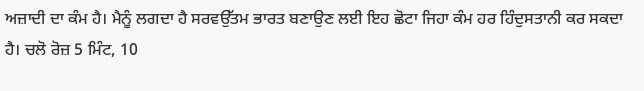ਅਜ਼ਾਦੀ ਦਾ ਕੰਮ ਹੈ। ਮੈਨੂੰ ਲਗਦਾ ਹੈ ਸਰਵਉੱਤਮ ਭਾਰਤ ਬਣਾਉਣ ਲਈ ਇਹ ਛੋਟਾ ਜਿਹਾ ਕੰਮ ਹਰ ਹਿੰਦੁਸਤਾਨੀ ਕਰ ਸਕਦਾ ਹੈ। ਚਲੋ ਰੋਜ਼ 5 ਮਿੰਟ, 10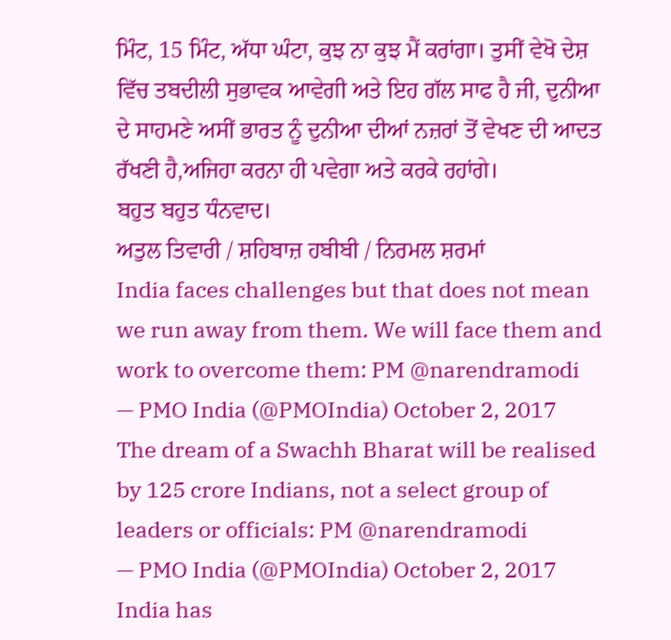ਮਿੰਟ, 15 ਮਿੰਟ, ਅੱਧਾ ਘੰਟਾ, ਕੁਝ ਨਾ ਕੁਝ ਮੈਂ ਕਰਾਂਗਾ। ਤੁਸੀਂ ਵੇਖੋ ਦੇਸ਼ ਵਿੱਚ ਤਬਦੀਲੀ ਸੁਭਾਵਕ ਆਵੇਗੀ ਅਤੇ ਇਹ ਗੱਲ ਸਾਫ ਹੈ ਜੀ, ਦੁਨੀਆ ਦੇ ਸਾਹਮਣੇ ਅਸੀਂ ਭਾਰਤ ਨੂੰ ਦੁਨੀਆ ਦੀਆਂ ਨਜ਼ਰਾਂ ਤੋਂ ਵੇਖਣ ਦੀ ਆਦਤ ਰੱਖਣੀ ਹੈ,ਅਜਿਹਾ ਕਰਨਾ ਹੀ ਪਵੇਗਾ ਅਤੇ ਕਰਕੇ ਰਹਾਂਗੇ।
ਬਹੁਤ ਬਹੁਤ ਧੰਨਵਾਦ।
ਅਤੁਲ ਤਿਵਾਰੀ / ਸ਼ਹਿਬਾਜ਼ ਹਬੀਬੀ / ਨਿਰਮਲ ਸ਼ਰਮਾਂ
India faces challenges but that does not mean we run away from them. We will face them and work to overcome them: PM @narendramodi
— PMO India (@PMOIndia) October 2, 2017
The dream of a Swachh Bharat will be realised by 125 crore Indians, not a select group of leaders or officials: PM @narendramodi
— PMO India (@PMOIndia) October 2, 2017
India has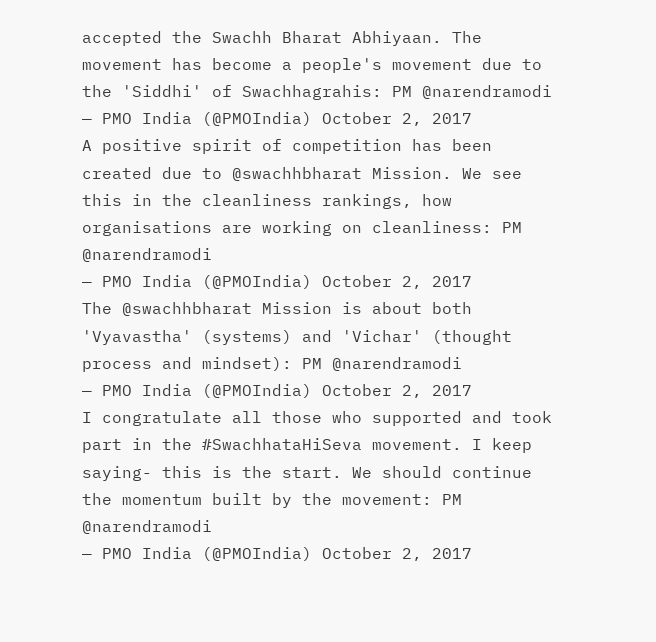accepted the Swachh Bharat Abhiyaan. The movement has become a people's movement due to the 'Siddhi' of Swachhagrahis: PM @narendramodi
— PMO India (@PMOIndia) October 2, 2017
A positive spirit of competition has been created due to @swachhbharat Mission. We see this in the cleanliness rankings, how organisations are working on cleanliness: PM @narendramodi
— PMO India (@PMOIndia) October 2, 2017
The @swachhbharat Mission is about both 'Vyavastha' (systems) and 'Vichar' (thought process and mindset): PM @narendramodi
— PMO India (@PMOIndia) October 2, 2017
I congratulate all those who supported and took part in the #SwachhataHiSeva movement. I keep saying- this is the start. We should continue the momentum built by the movement: PM @narendramodi
— PMO India (@PMOIndia) October 2, 2017